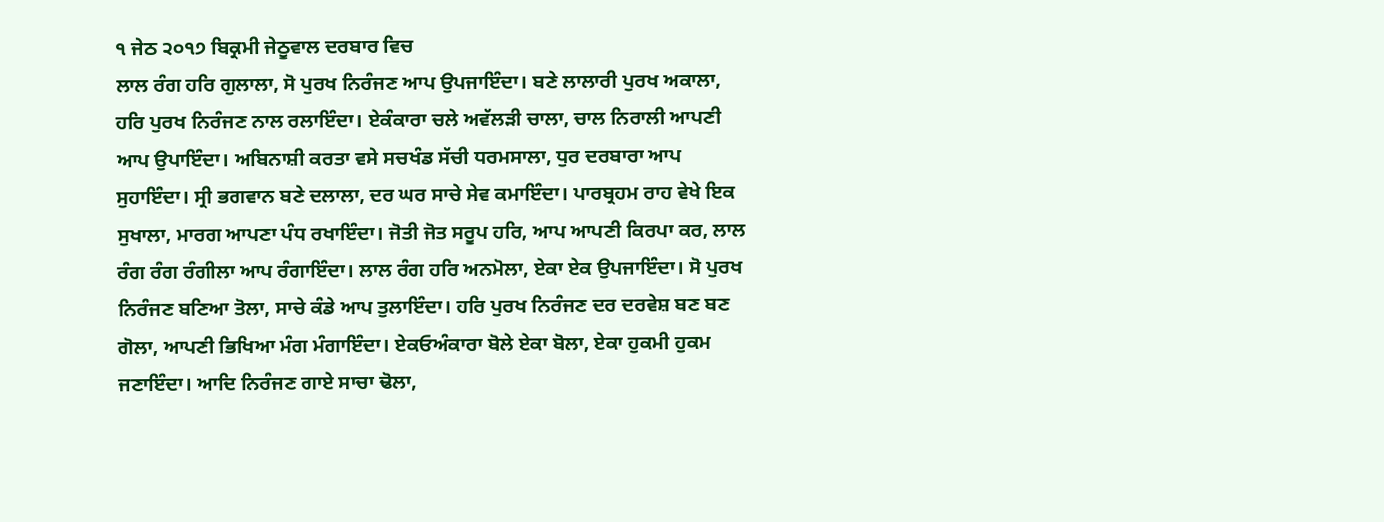੧ ਜੇਠ ੨੦੧੭ ਬਿਕ੍ਰਮੀ ਜੇਠੂਵਾਲ ਦਰਬਾਰ ਵਿਚ
ਲਾਲ ਰੰਗ ਹਰਿ ਗੁਲਾਲਾ, ਸੋ ਪੁਰਖ ਨਿਰੰਜਣ ਆਪ ਉਪਜਾਇੰਦਾ। ਬਣੇ ਲਾਲਾਰੀ ਪੁਰਖ ਅਕਾਲਾ, ਹਰਿ ਪੁਰਖ ਨਿਰੰਜਣ ਨਾਲ ਰਲਾਇੰਦਾ। ਏਕੰਕਾਰਾ ਚਲੇ ਅਵੱਲੜੀ ਚਾਲਾ, ਚਾਲ ਨਿਰਾਲੀ ਆਪਣੀ ਆਪ ਉਪਾਇੰਦਾ। ਅਬਿਨਾਸ਼ੀ ਕਰਤਾ ਵਸੇ ਸਚਖੰਡ ਸੱਚੀ ਧਰਮਸਾਲਾ, ਧੁਰ ਦਰਬਾਰਾ ਆਪ ਸੁਹਾਇੰਦਾ। ਸ੍ਰੀ ਭਗਵਾਨ ਬਣੇ ਦਲਾਲਾ, ਦਰ ਘਰ ਸਾਚੇ ਸੇਵ ਕਮਾਇੰਦਾ। ਪਾਰਬ੍ਰਹਮ ਰਾਹ ਵੇਖੇ ਇਕ ਸੁਖਾਲਾ, ਮਾਰਗ ਆਪਣਾ ਪੰਧ ਰਖਾਇੰਦਾ। ਜੋਤੀ ਜੋਤ ਸਰੂਪ ਹਰਿ, ਆਪ ਆਪਣੀ ਕਿਰਪਾ ਕਰ, ਲਾਲ ਰੰਗ ਰੰਗ ਰੰਗੀਲਾ ਆਪ ਰੰਗਾਇੰਦਾ। ਲਾਲ ਰੰਗ ਹਰਿ ਅਨਮੋਲਾ, ਏਕਾ ਏਕ ਉਪਜਾਇੰਦਾ। ਸੋ ਪੁਰਖ ਨਿਰੰਜਣ ਬਣਿਆ ਤੋਲਾ, ਸਾਚੇ ਕੰਡੇ ਆਪ ਤੁਲਾਇੰਦਾ। ਹਰਿ ਪੁਰਖ ਨਿਰੰਜਣ ਦਰ ਦਰਵੇਸ਼ ਬਣ ਬਣ ਗੋਲਾ, ਆਪਣੀ ਭਿਖਿਆ ਮੰਗ ਮੰਗਾਇੰਦਾ। ਏਕਓਅੰਕਾਰਾ ਬੋਲੇ ਏਕਾ ਬੋਲਾ, ਏਕਾ ਹੁਕਮੀ ਹੁਕਮ ਜਣਾਇੰਦਾ। ਆਦਿ ਨਿਰੰਜਣ ਗਾਏ ਸਾਚਾ ਢੋਲਾ,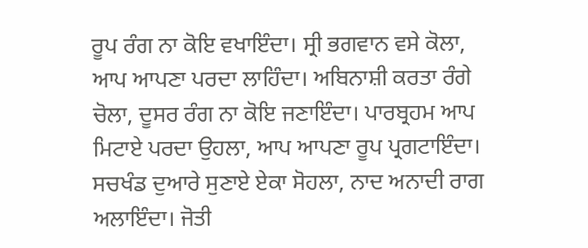ਰੂਪ ਰੰਗ ਨਾ ਕੋਇ ਵਖਾਇੰਦਾ। ਸ੍ਰੀ ਭਗਵਾਨ ਵਸੇ ਕੋਲਾ, ਆਪ ਆਪਣਾ ਪਰਦਾ ਲਾਹਿੰਦਾ। ਅਬਿਨਾਸ਼ੀ ਕਰਤਾ ਰੰਗੇ ਚੋਲਾ, ਦੂਸਰ ਰੰਗ ਨਾ ਕੋਇ ਜਣਾਇੰਦਾ। ਪਾਰਬ੍ਰਹਮ ਆਪ ਮਿਟਾਏ ਪਰਦਾ ਉਹਲਾ, ਆਪ ਆਪਣਾ ਰੂਪ ਪ੍ਰਗਟਾਇੰਦਾ। ਸਚਖੰਡ ਦੁਆਰੇ ਸੁਣਾਏ ਏਕਾ ਸੋਹਲਾ, ਨਾਦ ਅਨਾਦੀ ਰਾਗ ਅਲਾਇੰਦਾ। ਜੋਤੀ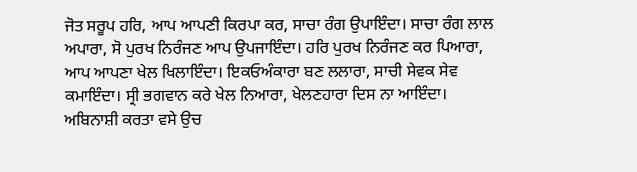ਜੋਤ ਸਰੂਪ ਹਰਿ, ਆਪ ਆਪਣੀ ਕਿਰਪਾ ਕਰ, ਸਾਚਾ ਰੰਗ ਉਪਾਇੰਦਾ। ਸਾਚਾ ਰੰਗ ਲਾਲ ਅਪਾਰਾ, ਸੋ ਪੁਰਖ ਨਿਰੰਜਣ ਆਪ ਉਪਜਾਇੰਦਾ। ਹਰਿ ਪੁਰਖ ਨਿਰੰਜਣ ਕਰ ਪਿਆਰਾ, ਆਪ ਆਪਣਾ ਖੇਲ ਖਿਲਾਇੰਦਾ। ਇਕਓਅੰਕਾਰਾ ਬਣ ਲਲਾਰਾ, ਸਾਚੀ ਸੇਵਕ ਸੇਵ ਕਮਾਇੰਦਾ। ਸ੍ਰੀ ਭਗਵਾਨ ਕਰੇ ਖੇਲ ਨਿਆਰਾ, ਖੇਲਣਹਾਰਾ ਦਿਸ ਨਾ ਆਇੰਦਾ। ਅਬਿਨਾਸ਼ੀ ਕਰਤਾ ਵਸੇ ਉਚ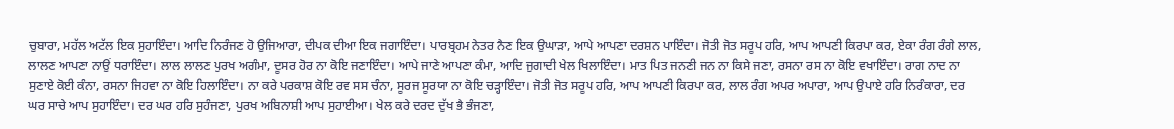ਚੁਬਾਰਾ, ਮਹੱਲ ਅਟੱਲ ਇਕ ਸੁਹਾਇੰਦਾ। ਆਦਿ ਨਿਰੰਜਣ ਹੋ ਉਜਿਆਰਾ, ਦੀਪਕ ਦੀਆ ਇਕ ਜਗਾਇੰਦਾ। ਪਾਰਬ੍ਰਹਮ ਨੇਤਰ ਨੈਣ ਇਕ ਉਘਾੜਾ, ਆਪੇ ਆਪਣਾ ਦਰਸ਼ਨ ਪਾਇੰਦਾ। ਜੋਤੀ ਜੋਤ ਸਰੂਪ ਹਰਿ, ਆਪ ਆਪਣੀ ਕਿਰਪਾ ਕਰ, ਏਕਾ ਰੰਗ ਰੰਗੇ ਲਾਲ, ਲਾਲਣ ਆਪਣਾ ਨਾਉਂ ਧਰਾਇੰਦਾ। ਲਾਲ ਲਾਲਣ ਪੁਰਖ ਅਗੰਮਾ, ਦੂਸਰ ਹੋਰ ਨਾ ਕੋਇ ਜਣਾਇੰਦਾ। ਆਪੇ ਜਾਣੇ ਆਪਣਾ ਕੰਮਾ, ਆਦਿ ਜੁਗਾਦੀ ਖੇਲ ਖਿਲਾਇੰਦਾ। ਮਾਤ ਪਿਤ ਜਨਣੀ ਜਨ ਨਾ ਕਿਸੇ ਜਣਾ, ਰਸਨਾ ਰਸ ਨਾ ਕੋਇ ਵਖਾਇੰਦਾ। ਰਾਗ ਨਾਦ ਨਾ ਸੁਣਾਏ ਕੋਈ ਕੰਨਾ, ਰਸਨਾ ਜਿਹਵਾ ਨਾ ਕੋਇ ਹਿਲਾਇੰਦਾ। ਨਾ ਕਰੇ ਪਰਕਾਸ਼ ਕੋਇ ਰਵ ਸਸ ਚੰਨਾ, ਸੂਰਜ ਸੂਰਯਾ ਨਾ ਕੋਇ ਚੜ੍ਹਾਇੰਦਾ। ਜੋਤੀ ਜੋਤ ਸਰੂਪ ਹਰਿ, ਆਪ ਆਪਣੀ ਕਿਰਪਾ ਕਰ, ਲਾਲ ਰੰਗ ਅਪਰ ਅਪਾਰਾ, ਆਪ ਉਪਾਏ ਹਰਿ ਨਿਰੰਕਾਰਾ, ਦਰ ਘਰ ਸਾਚੇ ਆਪ ਸੁਹਾਇੰਦਾ। ਦਰ ਘਰ ਹਰਿ ਸੁਹੰਜਣਾ, ਪੁਰਖ ਅਬਿਨਾਸ਼ੀ ਆਪ ਸੁਹਾਈਆ। ਖੇਲ ਕਰੇ ਦਰਦ ਦੁੱਖ ਭੈ ਭੰਜਣਾ,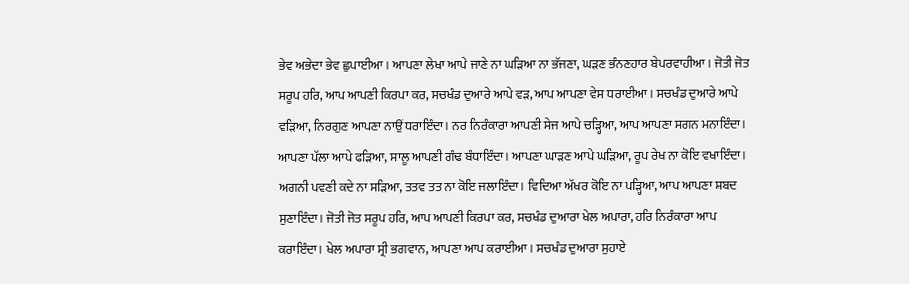ਭੇਵ ਅਭੇਦਾ ਭੇਵ ਛੁਪਾਈਆ। ਆਪਣਾ ਲੇਖਾ ਆਪੇ ਜਾਣੇ ਨਾ ਘੜਿਆ ਨਾ ਭੱਜਣਾ, ਘੜਣ ਭੰਨਣਹਾਰ ਬੇਪਰਵਾਹੀਆ। ਜੋਤੀ ਜੋਤ ਸਰੂਪ ਹਰਿ, ਆਪ ਆਪਣੀ ਕਿਰਪਾ ਕਰ, ਸਚਖੰਡ ਦੁਆਰੇ ਆਪੇ ਵੜ, ਆਪ ਆਪਣਾ ਵੇਸ ਧਰਾਈਆ। ਸਚਖੰਡ ਦੁਆਰੇ ਆਪੇ ਵੜਿਆ, ਨਿਰਗੁਣ ਆਪਣਾ ਨਾਉਂ ਧਰਾਇੰਦਾ। ਨਰ ਨਿਰੰਕਾਰਾ ਆਪਣੀ ਸੇਜ ਆਪੇ ਚੜ੍ਹਿਆ, ਆਪ ਆਪਣਾ ਸਗਨ ਮਨਾਇੰਦਾ। ਆਪਣਾ ਪੱਲਾ ਆਪੇ ਫੜਿਆ, ਸਾਲੂ ਆਪਣੀ ਗੰਢ ਬੰਧਾਇੰਦਾ। ਆਪਣਾ ਘਾੜਣ ਆਪੇ ਘੜਿਆ, ਰੂਪ ਰੇਖ ਨਾ ਕੋਇ ਵਖਾਇੰਦਾ। ਅਗਨੀ ਪਵਣੀ ਕਦੇ ਨਾ ਸੜਿਆ, ਤਤਵ ਤਤ ਨਾ ਕੋਇ ਜਲਾਇੰਦਾ। ਵਿਦਿਆ ਅੱਖਰ ਕੋਇ ਨਾ ਪੜ੍ਹਿਆ, ਆਪ ਆਪਣਾ ਸ਼ਬਦ ਸੁਣਾਇੰਦਾ। ਜੋਤੀ ਜੋਤ ਸਰੂਪ ਹਰਿ, ਆਪ ਆਪਣੀ ਕਿਰਪਾ ਕਰ, ਸਚਖੰਡ ਦੁਆਰਾ ਖੇਲ ਅਪਾਰਾ, ਹਰਿ ਨਿਰੰਕਾਰਾ ਆਪ ਕਰਾਇੰਦਾ। ਖੇਲ ਅਪਾਰਾ ਸ੍ਰੀ ਭਗਵਾਨ, ਆਪਣਾ ਆਪ ਕਰਾਈਆ। ਸਚਖੰਡ ਦੁਆਰਾ ਸੁਹਾਏ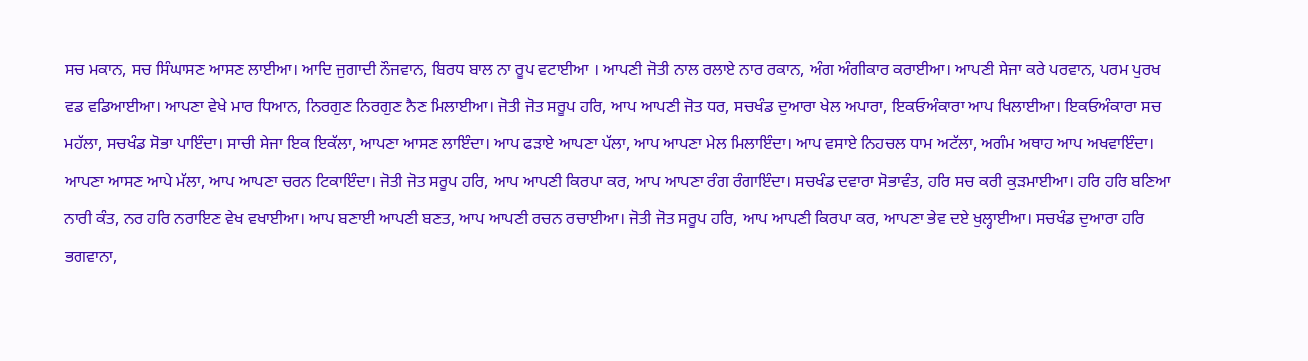ਸਚ ਮਕਾਨ, ਸਚ ਸਿੰਘਾਸਣ ਆਸਣ ਲਾਈਆ। ਆਦਿ ਜੁਗਾਦੀ ਨੌਜਵਾਨ, ਬਿਰਧ ਬਾਲ ਨਾ ਰੂਪ ਵਟਾਈਆ । ਆਪਣੀ ਜੋਤੀ ਨਾਲ ਰਲਾਏ ਨਾਰ ਰਕਾਨ, ਅੰਗ ਅੰਗੀਕਾਰ ਕਰਾਈਆ। ਆਪਣੀ ਸੇਜਾ ਕਰੇ ਪਰਵਾਨ, ਪਰਮ ਪੁਰਖ ਵਡ ਵਡਿਆਈਆ। ਆਪਣਾ ਵੇਖੇ ਮਾਰ ਧਿਆਨ, ਨਿਰਗੁਣ ਨਿਰਗੁਣ ਨੈਣ ਮਿਲਾਈਆ। ਜੋਤੀ ਜੋਤ ਸਰੂਪ ਹਰਿ, ਆਪ ਆਪਣੀ ਜੋਤ ਧਰ, ਸਚਖੰਡ ਦੁਆਰਾ ਖੇਲ ਅਪਾਰਾ, ਇਕਓਅੰਕਾਰਾ ਆਪ ਖਿਲਾਈਆ। ਇਕਓਅੰਕਾਰਾ ਸਚ ਮਹੱਲਾ, ਸਚਖੰਡ ਸੋਭਾ ਪਾਇੰਦਾ। ਸਾਚੀ ਸੇਜਾ ਇਕ ਇਕੱਲਾ, ਆਪਣਾ ਆਸਣ ਲਾਇੰਦਾ। ਆਪ ਫੜਾਏ ਆਪਣਾ ਪੱਲਾ, ਆਪ ਆਪਣਾ ਮੇਲ ਮਿਲਾਇੰਦਾ। ਆਪ ਵਸਾਏ ਨਿਹਚਲ ਧਾਮ ਅਟੱਲਾ, ਅਗੰਮ ਅਥਾਹ ਆਪ ਅਖਵਾਇੰਦਾ। ਆਪਣਾ ਆਸਣ ਆਪੇ ਮੱਲਾ, ਆਪ ਆਪਣਾ ਚਰਨ ਟਿਕਾਇੰਦਾ। ਜੋਤੀ ਜੋਤ ਸਰੂਪ ਹਰਿ, ਆਪ ਆਪਣੀ ਕਿਰਪਾ ਕਰ, ਆਪ ਆਪਣਾ ਰੰਗ ਰੰਗਾਇੰਦਾ। ਸਚਖੰਡ ਦਵਾਰਾ ਸੋਭਾਵੰਤ, ਹਰਿ ਸਚ ਕਰੀ ਕੁੜਮਾਈਆ। ਹਰਿ ਹਰਿ ਬਣਿਆ ਨਾਰੀ ਕੰਤ, ਨਰ ਹਰਿ ਨਰਾਇਣ ਵੇਖ ਵਖਾਈਆ। ਆਪ ਬਣਾਈ ਆਪਣੀ ਬਣਤ, ਆਪ ਆਪਣੀ ਰਚਨ ਰਚਾਈਆ। ਜੋਤੀ ਜੋਤ ਸਰੂਪ ਹਰਿ, ਆਪ ਆਪਣੀ ਕਿਰਪਾ ਕਰ, ਆਪਣਾ ਭੇਵ ਦਏ ਖੁਲ੍ਹਾਈਆ। ਸਚਖੰਡ ਦੁਆਰਾ ਹਰਿ ਭਗਵਾਨਾ,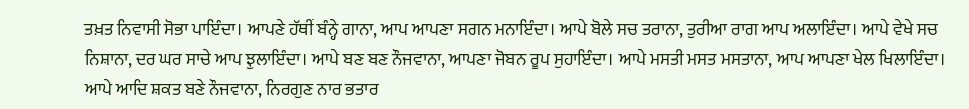ਤਖ਼ਤ ਨਿਵਾਸੀ ਸੋਭਾ ਪਾਇੰਦਾ। ਆਪਣੇ ਹੱਥੀਂ ਬੰਨ੍ਹੇ ਗਾਨਾ, ਆਪ ਆਪਣਾ ਸਗਨ ਮਨਾਇੰਦਾ। ਆਪੇ ਬੋਲੇ ਸਚ ਤਰਾਨਾ, ਤੁਰੀਆ ਰਾਗ ਆਪ ਅਲਾਇੰਦਾ। ਆਪੇ ਵੇਖੇ ਸਚ ਨਿਸ਼ਾਨਾ, ਦਰ ਘਰ ਸਾਚੇ ਆਪ ਝੁਲਾਇੰਦਾ। ਆਪੇ ਬਣ ਬਣ ਨੌਜਵਾਨਾ, ਆਪਣਾ ਜੋਬਨ ਰੂਪ ਸੁਹਾਇੰਦਾ। ਆਪੇ ਮਸਤੀ ਮਸਤ ਮਸਤਾਨਾ, ਆਪ ਆਪਣਾ ਖੇਲ ਖਿਲਾਇੰਦਾ। ਆਪੇ ਆਦਿ ਸ਼ਕਤ ਬਣੇ ਨੌਜਵਾਨਾ, ਨਿਰਗੁਣ ਨਾਰ ਭਤਾਰ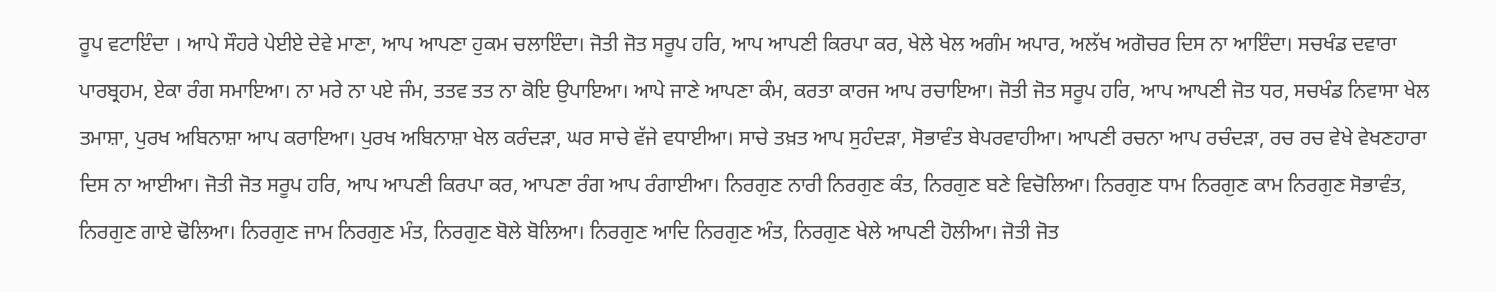ਰੂਪ ਵਟਾਇੰਦਾ । ਆਪੇ ਸੌਹਰੇ ਪੇਈਏ ਦੇਵੇ ਮਾਣਾ, ਆਪ ਆਪਣਾ ਹੁਕਮ ਚਲਾਇੰਦਾ। ਜੋਤੀ ਜੋਤ ਸਰੂਪ ਹਰਿ, ਆਪ ਆਪਣੀ ਕਿਰਪਾ ਕਰ, ਖੇਲੇ ਖੇਲ ਅਗੰਮ ਅਪਾਰ, ਅਲੱਖ ਅਗੋਚਰ ਦਿਸ ਨਾ ਆਇੰਦਾ। ਸਚਖੰਡ ਦਵਾਰਾ ਪਾਰਬ੍ਰਹਮ, ਏਕਾ ਰੰਗ ਸਮਾਇਆ। ਨਾ ਮਰੇ ਨਾ ਪਏ ਜੰਮ, ਤਤਵ ਤਤ ਨਾ ਕੋਇ ਉਪਾਇਆ। ਆਪੇ ਜਾਣੇ ਆਪਣਾ ਕੰਮ, ਕਰਤਾ ਕਾਰਜ ਆਪ ਰਚਾਇਆ। ਜੋਤੀ ਜੋਤ ਸਰੂਪ ਹਰਿ, ਆਪ ਆਪਣੀ ਜੋਤ ਧਰ, ਸਚਖੰਡ ਨਿਵਾਸਾ ਖੇਲ ਤਮਾਸ਼ਾ, ਪੁਰਖ ਅਬਿਨਾਸ਼ਾ ਆਪ ਕਰਾਇਆ। ਪੁਰਖ ਅਬਿਨਾਸ਼ਾ ਖੇਲ ਕਰੰਦੜਾ, ਘਰ ਸਾਚੇ ਵੱਜੇ ਵਧਾਈਆ। ਸਾਚੇ ਤਖ਼ਤ ਆਪ ਸੁਹੰਦੜਾ, ਸੋਭਾਵੰਤ ਬੇਪਰਵਾਹੀਆ। ਆਪਣੀ ਰਚਨਾ ਆਪ ਰਚੰਦੜਾ, ਰਚ ਰਚ ਵੇਖੇ ਵੇਖਣਹਾਰਾ ਦਿਸ ਨਾ ਆਈਆ। ਜੋਤੀ ਜੋਤ ਸਰੂਪ ਹਰਿ, ਆਪ ਆਪਣੀ ਕਿਰਪਾ ਕਰ, ਆਪਣਾ ਰੰਗ ਆਪ ਰੰਗਾਈਆ। ਨਿਰਗੁਣ ਨਾਰੀ ਨਿਰਗੁਣ ਕੰਤ, ਨਿਰਗੁਣ ਬਣੇ ਵਿਚੋਲਿਆ। ਨਿਰਗੁਣ ਧਾਮ ਨਿਰਗੁਣ ਕਾਮ ਨਿਰਗੁਣ ਸੋਭਾਵੰਤ, ਨਿਰਗੁਣ ਗਾਏ ਢੋਲਿਆ। ਨਿਰਗੁਣ ਜਾਮ ਨਿਰਗੁਣ ਮੰਤ, ਨਿਰਗੁਣ ਬੋਲੇ ਬੋਲਿਆ। ਨਿਰਗੁਣ ਆਦਿ ਨਿਰਗੁਣ ਅੰਤ, ਨਿਰਗੁਣ ਖੇਲੇ ਆਪਣੀ ਹੋਲੀਆ। ਜੋਤੀ ਜੋਤ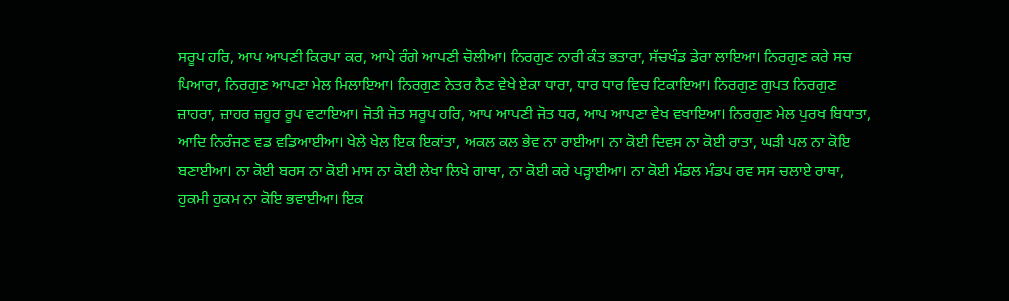ਸਰੂਪ ਹਰਿ, ਆਪ ਆਪਣੀ ਕਿਰਪਾ ਕਰ, ਆਪੇ ਰੰਗੇ ਆਪਣੀ ਚੋਲੀਆ। ਨਿਰਗੁਣ ਨਾਰੀ ਕੰਤ ਭਤਾਰਾ, ਸੱਚਖੰਡ ਡੇਰਾ ਲਾਇਆ। ਨਿਰਗੁਣ ਕਰੇ ਸਚ ਪਿਆਰਾ, ਨਿਰਗੁਣ ਆਪਣਾ ਮੇਲ ਮਿਲਾਇਆ। ਨਿਰਗੁਣ ਨੇਤਰ ਨੈਣ ਵੇਖੇ ਏਕਾ ਧਾਰਾ, ਧਾਰ ਧਾਰ ਵਿਚ ਟਿਕਾਇਆ। ਨਿਰਗੁਣ ਗੁਪਤ ਨਿਰਗੁਣ ਜ਼ਾਹਰਾ, ਜ਼ਾਹਰ ਜ਼ਹੂਰ ਰੂਪ ਵਟਾਇਆ। ਜੋਤੀ ਜੋਤ ਸਰੂਪ ਹਰਿ, ਆਪ ਆਪਣੀ ਜੋਤ ਧਰ, ਆਪ ਆਪਣਾ ਵੇਖ ਵਖਾਇਆ। ਨਿਰਗੁਣ ਮੇਲ ਪੁਰਖ ਬਿਧਾਤਾ, ਆਦਿ ਨਿਰੰਜਣ ਵਡ ਵਡਿਆਈਆ। ਖੇਲੇ ਖੇਲ ਇਕ ਇਕਾਂਤਾ, ਅਕਲ ਕਲ ਭੇਵ ਨਾ ਰਾਈਆ। ਨਾ ਕੋਈ ਦਿਵਸ ਨਾ ਕੋਈ ਰਾਤਾ, ਘੜੀ ਪਲ ਨਾ ਕੋਇ ਬਣਾਈਆ। ਨਾ ਕੋਈ ਬਰਸ ਨਾ ਕੋਈ ਮਾਸ ਨਾ ਕੋਈ ਲੇਖਾ ਲਿਖੇ ਗਾਥਾ, ਨਾ ਕੋਈ ਕਰੇ ਪੜ੍ਹਾਈਆ। ਨਾ ਕੋਈ ਮੰਡਲ ਮੰਡਪ ਰਵ ਸਸ ਚਲਾਏ ਰਾਥਾ, ਹੁਕਮੀ ਹੁਕਮ ਨਾ ਕੋਇ ਭਵਾਈਆ। ਇਕ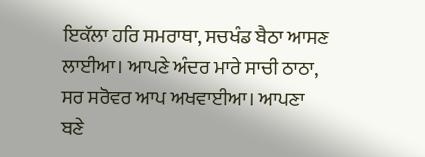ਇਕੱਲਾ ਹਰਿ ਸਮਰਾਥਾ, ਸਚਖੰਡ ਬੈਠਾ ਆਸਣ ਲਾਈਆ। ਆਪਣੇ ਅੰਦਰ ਮਾਰੇ ਸਾਚੀ ਠਾਠਾ, ਸਰ ਸਰੋਵਰ ਆਪ ਅਖਵਾਈਆ। ਆਪਣਾ ਬਣੇ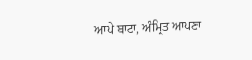ਆਪੇ ਬਾਟਾ, ਅੰਮ੍ਰਿਤ ਆਪਣਾ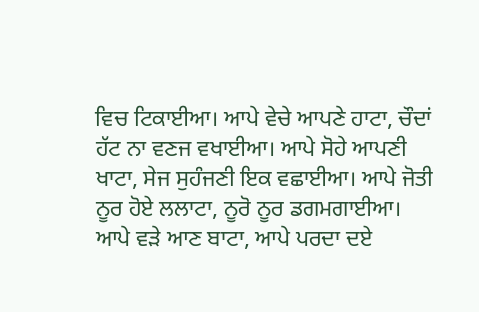ਵਿਚ ਟਿਕਾਈਆ। ਆਪੇ ਵੇਚੇ ਆਪਣੇ ਹਾਟਾ, ਚੌਦਾਂ ਹੱਟ ਨਾ ਵਣਜ ਵਖਾਈਆ। ਆਪੇ ਸੋਹੇ ਆਪਣੀ ਖਾਟਾ, ਸੇਜ ਸੁਹੰਜਣੀ ਇਕ ਵਛਾਈਆ। ਆਪੇ ਜੋਤੀ ਨੂਰ ਹੋਏ ਲਲਾਟਾ, ਨੂਰੋ ਨੂਰ ਡਗਮਗਾਈਆ। ਆਪੇ ਵੜੇ ਆਣ ਬਾਟਾ, ਆਪੇ ਪਰਦਾ ਦਏ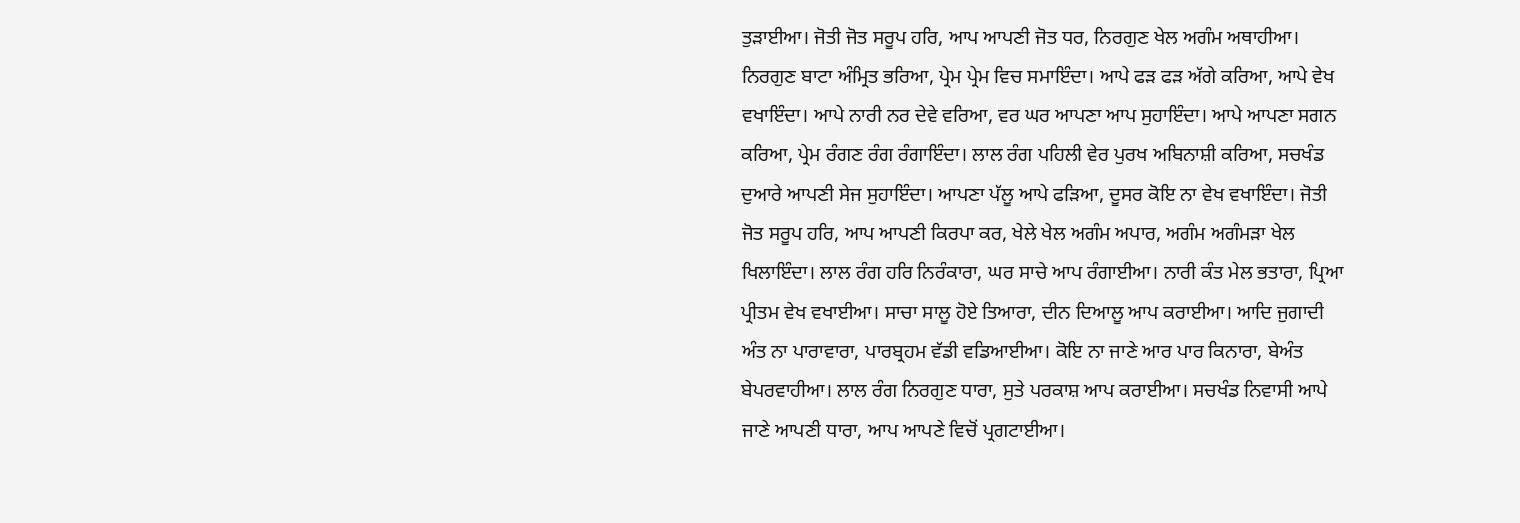ਤੁੜਾਈਆ। ਜੋਤੀ ਜੋਤ ਸਰੂਪ ਹਰਿ, ਆਪ ਆਪਣੀ ਜੋਤ ਧਰ, ਨਿਰਗੁਣ ਖੇਲ ਅਗੰਮ ਅਥਾਹੀਆ। ਨਿਰਗੁਣ ਬਾਟਾ ਅੰਮ੍ਰਿਤ ਭਰਿਆ, ਪ੍ਰੇਮ ਪ੍ਰੇਮ ਵਿਚ ਸਮਾਇੰਦਾ। ਆਪੇ ਫੜ ਫੜ ਅੱਗੇ ਕਰਿਆ, ਆਪੇ ਵੇਖ ਵਖਾਇੰਦਾ। ਆਪੇ ਨਾਰੀ ਨਰ ਦੇਵੇ ਵਰਿਆ, ਵਰ ਘਰ ਆਪਣਾ ਆਪ ਸੁਹਾਇੰਦਾ। ਆਪੇ ਆਪਣਾ ਸਗਨ ਕਰਿਆ, ਪ੍ਰੇਮ ਰੰਗਣ ਰੰਗ ਰੰਗਾਇੰਦਾ। ਲਾਲ ਰੰਗ ਪਹਿਲੀ ਵੇਰ ਪੁਰਖ ਅਬਿਨਾਸ਼ੀ ਕਰਿਆ, ਸਚਖੰਡ ਦੁਆਰੇ ਆਪਣੀ ਸੇਜ ਸੁਹਾਇੰਦਾ। ਆਪਣਾ ਪੱਲੂ ਆਪੇ ਫੜਿਆ, ਦੂਸਰ ਕੋਇ ਨਾ ਵੇਖ ਵਖਾਇੰਦਾ। ਜੋਤੀ ਜੋਤ ਸਰੂਪ ਹਰਿ, ਆਪ ਆਪਣੀ ਕਿਰਪਾ ਕਰ, ਖੇਲੇ ਖੇਲ ਅਗੰਮ ਅਪਾਰ, ਅਗੰਮ ਅਗੰਮੜਾ ਖੇਲ ਖਿਲਾਇੰਦਾ। ਲਾਲ ਰੰਗ ਹਰਿ ਨਿਰੰਕਾਰਾ, ਘਰ ਸਾਚੇ ਆਪ ਰੰਗਾਈਆ। ਨਾਰੀ ਕੰਤ ਮੇਲ ਭਤਾਰਾ, ਪ੍ਰਿਆ ਪ੍ਰੀਤਮ ਵੇਖ ਵਖਾਈਆ। ਸਾਚਾ ਸਾਲੂ ਹੋਏ ਤਿਆਰਾ, ਦੀਨ ਦਿਆਲੂ ਆਪ ਕਰਾਈਆ। ਆਦਿ ਜੁਗਾਦੀ ਅੰਤ ਨਾ ਪਾਰਾਵਾਰਾ, ਪਾਰਬ੍ਰਹਮ ਵੱਡੀ ਵਡਿਆਈਆ। ਕੋਇ ਨਾ ਜਾਣੇ ਆਰ ਪਾਰ ਕਿਨਾਰਾ, ਬੇਅੰਤ ਬੇਪਰਵਾਹੀਆ। ਲਾਲ ਰੰਗ ਨਿਰਗੁਣ ਧਾਰਾ, ਸੁਤੇ ਪਰਕਾਸ਼ ਆਪ ਕਰਾਈਆ। ਸਚਖੰਡ ਨਿਵਾਸੀ ਆਪੇ ਜਾਣੇ ਆਪਣੀ ਧਾਰਾ, ਆਪ ਆਪਣੇ ਵਿਚੋਂ ਪ੍ਰਗਟਾਈਆ।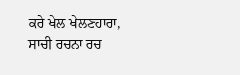ਕਰੇ ਖੇਲ ਖੇਲਣਹਾਰਾ, ਸਾਚੀ ਰਚਨਾ ਰਚ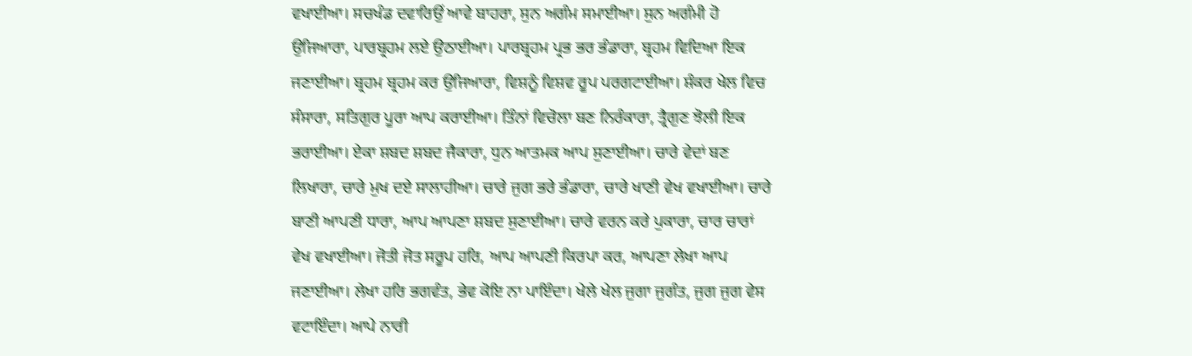ਵਖਾਈਆ। ਸਚਖੰਡ ਦਵਾਰਿਉਂ ਆਵੇ ਬਾਹਰਾ, ਸੁਨ ਅਗੰਮ ਸਮਾਈਆ। ਸੁਨ ਅਗੰਮੀ ਹੋ ਉਜਿਆਰਾ, ਪਾਰਬ੍ਰਹਮ ਲਏ ਉਠਾਈਆ। ਪਾਰਬ੍ਰਹਮ ਪ੍ਰਭ ਭਰ ਭੰਡਾਰਾ, ਬ੍ਰਹਮ ਵਿਦਿਆ ਇਕ ਜਣਾਈਆ। ਬ੍ਰਹਮ ਬ੍ਰਹਮ ਕਰ ਉਜਿਆਰਾ, ਵਿਸ਼ਨੂੰ ਵਿਸ਼ਵ ਰੂਪ ਪਰਗਟਾਈਆ। ਸ਼ੰਕਰ ਖੇਲ ਵਿਚ ਸੰਸਾਰਾ, ਸਤਿਗੁਰ ਪੂਰਾ ਆਪ ਕਰਾਈਆ। ਤਿੰਨਾਂ ਵਿਚੋਲਾ ਬਣ ਨਿਰੰਕਾਰਾ, ਤ੍ਰੈਗੁਣ ਝੋਲੀ ਇਕ ਭਰਾਈਆ। ਏਕਾ ਸ਼ਬਦ ਸ਼ਬਦ ਜੈਕਾਰਾ, ਧੁਨ ਆਤਮਕ ਆਪ ਸੁਣਾਈਆ। ਚਾਰੇ ਵੇਦਾਂ ਬਣ ਲਿਖਾਰਾ, ਚਾਰੇ ਮੁਖ ਦਏ ਸਾਲਾਹੀਆ। ਚਾਰੇ ਜੁਗ ਭਰੇ ਭੰਡਾਰਾ, ਚਾਰੇ ਖਾਣੀ ਵੇਖ ਵਖਾਈਆ। ਚਾਰੇ ਬਾਣੀ ਆਪਣੀ ਧਾਰਾ, ਆਪ ਆਪਣਾ ਸ਼ਬਦ ਸੁਣਾਈਆ। ਚਾਰੇ ਵਰਨ ਕਰੇ ਪੁਕਾਰਾ, ਚਾਰ ਚਾਰਾਂ ਵੇਖ ਵਖਾਈਆ। ਜੋਤੀ ਜੋਤ ਸਰੂਪ ਹਰਿ, ਆਪ ਆਪਣੀ ਕਿਰਪਾ ਕਰ, ਆਪਣਾ ਲੇਖਾ ਆਪ ਜਣਾਈਆ। ਲੇਖਾ ਹਰਿ ਭਗਵੰਤ, ਭੇਵ ਕੋਇ ਨਾ ਪਾਇੰਦਾ। ਖੇਲੇ ਖੇਲ ਜੁਗਾ ਜੁਗੰਤ, ਜੁਗ ਜੁਗ ਵੇਸ ਵਟਾਇੰਦਾ। ਆਪੇ ਨਾਰੀ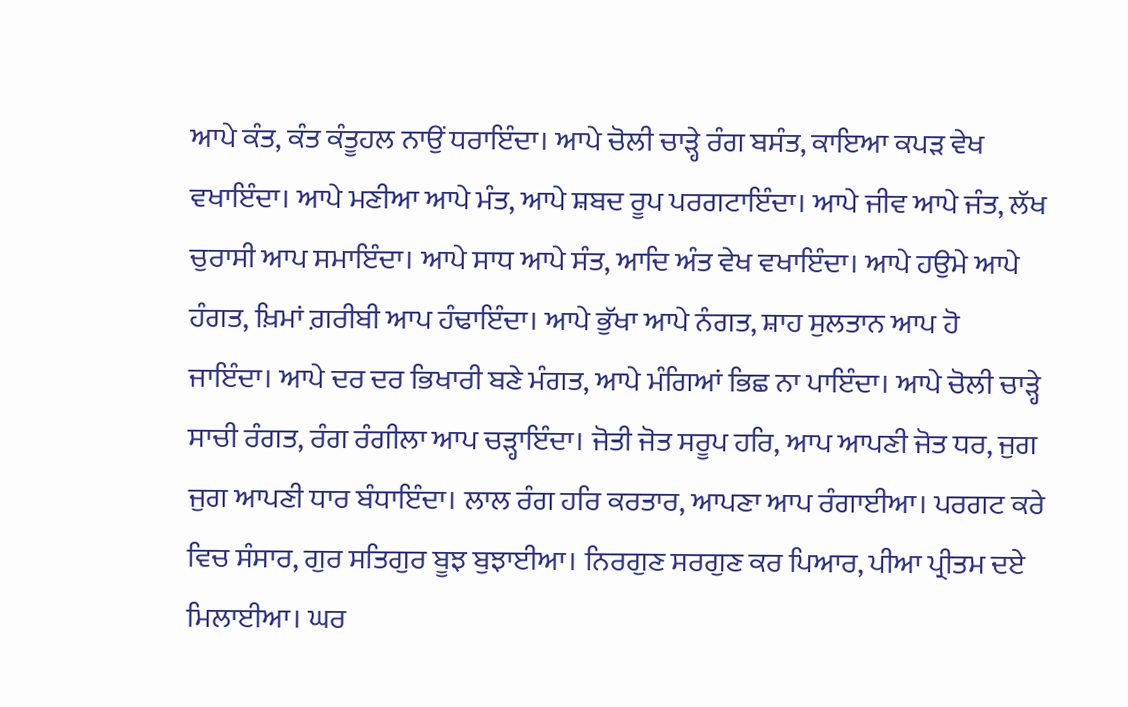ਆਪੇ ਕੰਤ, ਕੰਤ ਕੰਤੂਹਲ ਨਾਉਂ ਧਰਾਇੰਦਾ। ਆਪੇ ਚੋਲੀ ਚਾੜ੍ਹੇ ਰੰਗ ਬਸੰਤ, ਕਾਇਆ ਕਪੜ ਵੇਖ ਵਖਾਇੰਦਾ। ਆਪੇ ਮਣੀਆ ਆਪੇ ਮੰਤ, ਆਪੇ ਸ਼ਬਦ ਰੂਪ ਪਰਗਟਾਇੰਦਾ। ਆਪੇ ਜੀਵ ਆਪੇ ਜੰਤ, ਲੱਖ ਚੁਰਾਸੀ ਆਪ ਸਮਾਇੰਦਾ। ਆਪੇ ਸਾਧ ਆਪੇ ਸੰਤ, ਆਦਿ ਅੰਤ ਵੇਖ ਵਖਾਇੰਦਾ। ਆਪੇ ਹਉਮੇ ਆਪੇ ਹੰਗਤ, ਖ਼ਿਮਾਂ ਗ਼ਰੀਬੀ ਆਪ ਹੰਢਾਇੰਦਾ। ਆਪੇ ਭੁੱਖਾ ਆਪੇ ਨੰਗਤ, ਸ਼ਾਹ ਸੁਲਤਾਨ ਆਪ ਹੋ ਜਾਇੰਦਾ। ਆਪੇ ਦਰ ਦਰ ਭਿਖਾਰੀ ਬਣੇ ਮੰਗਤ, ਆਪੇ ਮੰਗਿਆਂ ਭਿਛ ਨਾ ਪਾਇੰਦਾ। ਆਪੇ ਚੋਲੀ ਚਾੜ੍ਹੇ ਸਾਚੀ ਰੰਗਤ, ਰੰਗ ਰੰਗੀਲਾ ਆਪ ਚੜ੍ਹਾਇੰਦਾ। ਜੋਤੀ ਜੋਤ ਸਰੂਪ ਹਰਿ, ਆਪ ਆਪਣੀ ਜੋਤ ਧਰ, ਜੁਗ ਜੁਗ ਆਪਣੀ ਧਾਰ ਬੰਧਾਇੰਦਾ। ਲਾਲ ਰੰਗ ਹਰਿ ਕਰਤਾਰ, ਆਪਣਾ ਆਪ ਰੰਗਾਈਆ। ਪਰਗਟ ਕਰੇ ਵਿਚ ਸੰਸਾਰ, ਗੁਰ ਸਤਿਗੁਰ ਬੂਝ ਬੁਝਾਈਆ। ਨਿਰਗੁਣ ਸਰਗੁਣ ਕਰ ਪਿਆਰ, ਪੀਆ ਪ੍ਰੀਤਮ ਦਏ ਮਿਲਾਈਆ। ਘਰ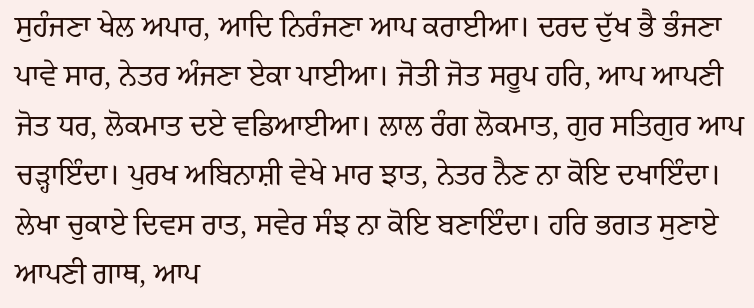ਸੁਹੰਜਣਾ ਖੇਲ ਅਪਾਰ, ਆਦਿ ਨਿਰੰਜਣਾ ਆਪ ਕਰਾਈਆ। ਦਰਦ ਦੁੱਖ ਭੈ ਭੰਜਣਾ ਪਾਵੇ ਸਾਰ, ਨੇਤਰ ਅੰਜਣਾ ਏਕਾ ਪਾਈਆ। ਜੋਤੀ ਜੋਤ ਸਰੂਪ ਹਰਿ, ਆਪ ਆਪਣੀ ਜੋਤ ਧਰ, ਲੋਕਮਾਤ ਦਏ ਵਡਿਆਈਆ। ਲਾਲ ਰੰਗ ਲੋਕਮਾਤ, ਗੁਰ ਸਤਿਗੁਰ ਆਪ ਚੜ੍ਹਾਇੰਦਾ। ਪੁਰਖ ਅਬਿਨਾਸ਼ੀ ਵੇਖੇ ਮਾਰ ਝਾਤ, ਨੇਤਰ ਨੈਣ ਨਾ ਕੋਇ ਦਖਾਇੰਦਾ। ਲੇਖਾ ਚੁਕਾਏ ਦਿਵਸ ਰਾਤ, ਸਵੇਰ ਸੰਝ ਨਾ ਕੋਇ ਬਣਾਇੰਦਾ। ਹਰਿ ਭਗਤ ਸੁਣਾਏ ਆਪਣੀ ਗਾਥ, ਆਪ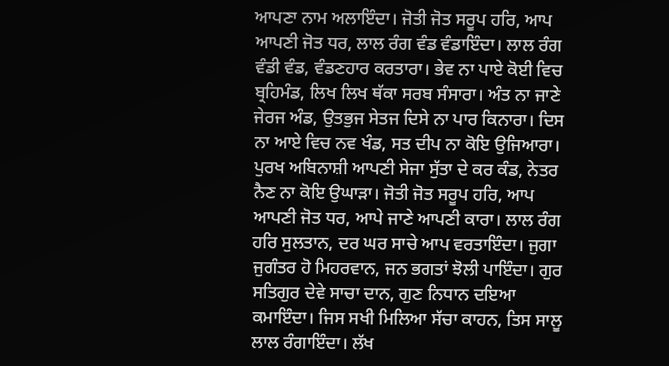ਆਪਣਾ ਨਾਮ ਅਲਾਇੰਦਾ। ਜੋਤੀ ਜੋਤ ਸਰੂਪ ਹਰਿ, ਆਪ ਆਪਣੀ ਜੋਤ ਧਰ, ਲਾਲ ਰੰਗ ਵੰਡ ਵੰਡਾਇੰਦਾ। ਲਾਲ ਰੰਗ ਵੰਡੀ ਵੰਡ, ਵੰਡਣਹਾਰ ਕਰਤਾਰਾ। ਭੇਵ ਨਾ ਪਾਏ ਕੋਈ ਵਿਚ ਬ੍ਰਹਿਮੰਡ, ਲਿਖ ਲਿਖ ਥੱਕਾ ਸਰਬ ਸੰਸਾਰਾ। ਅੰਤ ਨਾ ਜਾਣੇ ਜੇਰਜ ਅੰਡ, ਉਤਭੁਜ ਸੇਤਜ ਦਿਸੇ ਨਾ ਪਾਰ ਕਿਨਾਰਾ। ਦਿਸ ਨਾ ਆਏ ਵਿਚ ਨਵ ਖੰਡ, ਸਤ ਦੀਪ ਨਾ ਕੋਇ ਉਜਿਆਰਾ। ਪੁਰਖ ਅਬਿਨਾਸ਼ੀ ਆਪਣੀ ਸੇਜਾ ਸੁੱਤਾ ਦੇ ਕਰ ਕੰਡ, ਨੇਤਰ ਨੈਣ ਨਾ ਕੋਇ ਉਘਾੜਾ। ਜੋਤੀ ਜੋਤ ਸਰੂਪ ਹਰਿ, ਆਪ ਆਪਣੀ ਜੋਤ ਧਰ, ਆਪੇ ਜਾਣੇ ਆਪਣੀ ਕਾਰਾ। ਲਾਲ ਰੰਗ ਹਰਿ ਸੁਲਤਾਨ, ਦਰ ਘਰ ਸਾਚੇ ਆਪ ਵਰਤਾਇੰਦਾ। ਜੁਗਾ ਜੁਗੰਤਰ ਹੋ ਮਿਹਰਵਾਨ, ਜਨ ਭਗਤਾਂ ਝੋਲੀ ਪਾਇੰਦਾ। ਗੁਰ ਸਤਿਗੁਰ ਦੇਵੇ ਸਾਚਾ ਦਾਨ, ਗੁਣ ਨਿਧਾਨ ਦਇਆ ਕਮਾਇੰਦਾ। ਜਿਸ ਸਖੀ ਮਿਲਿਆ ਸੱਚਾ ਕਾਹਨ, ਤਿਸ ਸਾਲੂ ਲਾਲ ਰੰਗਾਇੰਦਾ। ਲੱਖ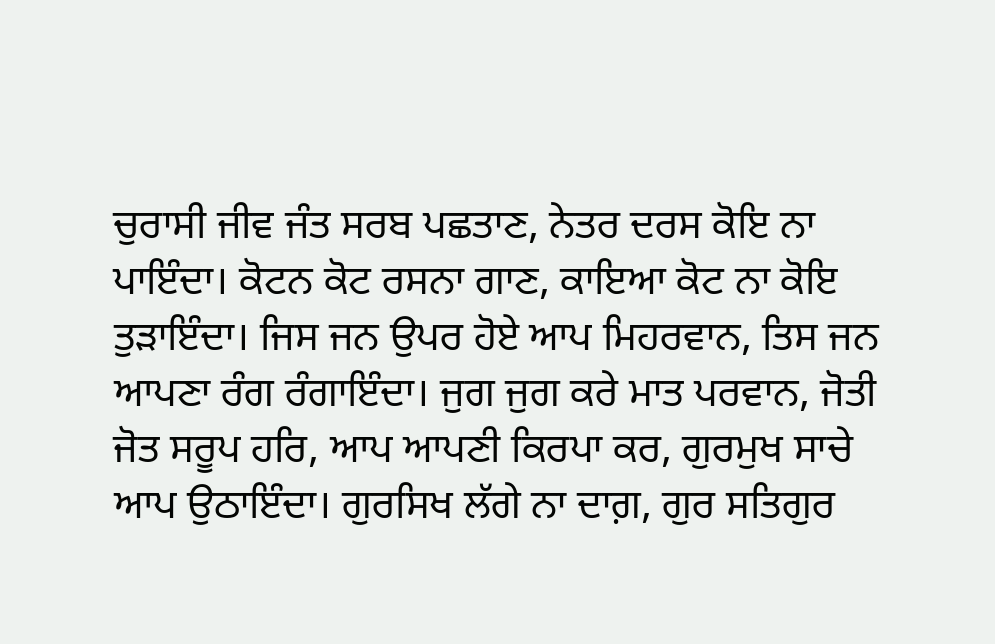ਚੁਰਾਸੀ ਜੀਵ ਜੰਤ ਸਰਬ ਪਛਤਾਣ, ਨੇਤਰ ਦਰਸ ਕੋਇ ਨਾ ਪਾਇੰਦਾ। ਕੋਟਨ ਕੋਟ ਰਸਨਾ ਗਾਣ, ਕਾਇਆ ਕੋਟ ਨਾ ਕੋਇ ਤੁੜਾਇੰਦਾ। ਜਿਸ ਜਨ ਉਪਰ ਹੋਏ ਆਪ ਮਿਹਰਵਾਨ, ਤਿਸ ਜਨ ਆਪਣਾ ਰੰਗ ਰੰਗਾਇੰਦਾ। ਜੁਗ ਜੁਗ ਕਰੇ ਮਾਤ ਪਰਵਾਨ, ਜੋਤੀ ਜੋਤ ਸਰੂਪ ਹਰਿ, ਆਪ ਆਪਣੀ ਕਿਰਪਾ ਕਰ, ਗੁਰਮੁਖ ਸਾਚੇ ਆਪ ਉਠਾਇੰਦਾ। ਗੁਰਸਿਖ ਲੱਗੇ ਨਾ ਦਾਗ਼, ਗੁਰ ਸਤਿਗੁਰ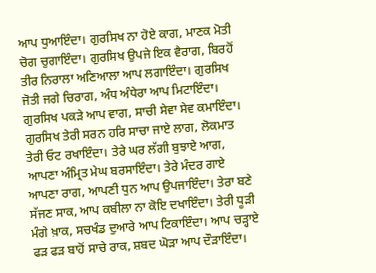ਆਪ ਧੁਆਇੰਦਾ। ਗੁਰਸਿਖ ਨਾ ਹੋਏ ਕਾਗ, ਮਾਣਕ ਮੋਤੀ ਚੋਗ ਚੁਗਾਇੰਦਾ। ਗੁਰਸਿਖ ਉਪਜੇ ਇਕ ਵੈਰਾਗ, ਬਿਰਹੋਂ ਤੀਰ ਨਿਰਾਲਾ ਅਣਿਆਲਾ ਆਪ ਲਗਾਇੰਦਾ। ਗੁਰਸਿਖ ਜੋਤੀ ਜਗੇ ਚਿਰਾਗ, ਅੰਧ ਅੰਧੇਰਾ ਆਪ ਮਿਟਾਇੰਦਾ। ਗੁਰਸਿਖ ਪਕੜੇ ਆਪ ਵਾਗ, ਸਾਚੀ ਸੇਵਾ ਸੇਵ ਕਮਾਇੰਦਾ। ਗੁਰਸਿਖ ਤੇਰੀ ਸਰਨ ਹਰਿ ਸਾਚਾ ਜਾਏ ਲਾਗ, ਲੋਕਮਾਤ ਤੇਰੀ ਓਟ ਰਖਾਇੰਦਾ। ਤੇਰੇ ਘਰ ਲੱਗੀ ਬੁਝਾਏ ਆਗ, ਆਪਣਾ ਅੰਮ੍ਰਿਤ ਮੇਘ ਬਰਸਾਇੰਦਾ। ਤੇਰੇ ਮੰਦਰ ਗਾਏ ਆਪਣਾ ਰਾਗ, ਆਪਣੀ ਧੁਨ ਆਪ ਉਪਜਾਇੰਦਾ। ਤੇਰਾ ਬਣੇ ਸੱਜਣ ਸਾਕ, ਆਪ ਕਬੀਲਾ ਨਾ ਕੋਇ ਦਖਾਇੰਦਾ। ਤੇਰੀ ਧੂੜੀ ਮੰਗੇ ਖ਼ਾਕ, ਸਚਖੰਡ ਦੁਆਰੇ ਆਪ ਟਿਕਾਇੰਦਾ। ਆਪ ਚੜ੍ਹਾਏ ਫੜ ਫੜ ਬਾਹੋਂ ਸਾਚੇ ਰਾਕ, ਸ਼ਬਦ ਘੋੜਾ ਆਪ ਦੌੜਾਇੰਦਾ।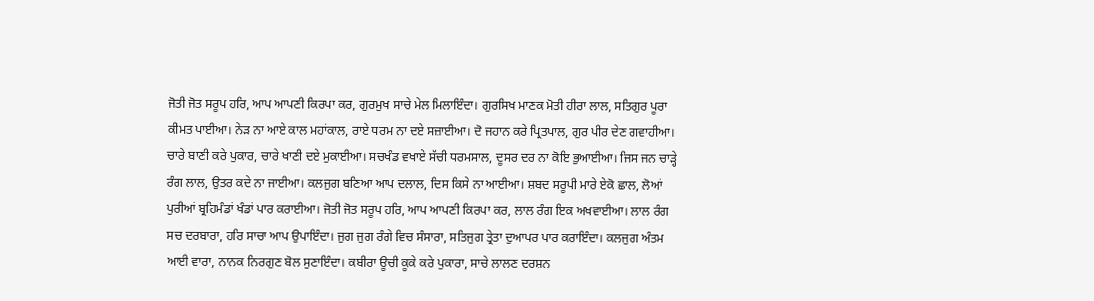ਜੋਤੀ ਜੋਤ ਸਰੂਪ ਹਰਿ, ਆਪ ਆਪਣੀ ਕਿਰਪਾ ਕਰ, ਗੁਰਮੁਖ ਸਾਚੇ ਮੇਲ ਮਿਲਾਇੰਦਾ। ਗੁਰਸਿਖ ਮਾਣਕ ਮੋਤੀ ਹੀਰਾ ਲਾਲ, ਸਤਿਗੁਰ ਪੂਰਾ ਕੀਮਤ ਪਾਈਆ। ਨੇੜ ਨਾ ਆਏ ਕਾਲ ਮਹਾਂਕਾਲ, ਰਾਏ ਧਰਮ ਨਾ ਦਏ ਸਜ਼ਾਈਆ। ਦੋ ਜਹਾਨ ਕਰੇ ਪ੍ਰਿਤਪਾਲ, ਗੁਰ ਪੀਰ ਦੇਣ ਗਵਾਹੀਆ। ਚਾਰੇ ਬਾਣੀ ਕਰੇ ਪੁਕਾਰ, ਚਾਰੇ ਖਾਣੀ ਦਏ ਮੁਕਾਈਆ। ਸਚਖੰਡ ਵਖਾਏ ਸੱਚੀ ਧਰਮਸਾਲ, ਦੂਸਰ ਦਰ ਨਾ ਕੋਇ ਭੁਆਈਆ। ਜਿਸ ਜਨ ਚਾੜ੍ਹੇ ਰੰਗ ਲਾਲ, ਉਤਰ ਕਦੇ ਨਾ ਜਾਈਆ। ਕਲਜੁਗ ਬਣਿਆ ਆਪ ਦਲਾਲ, ਦਿਸ ਕਿਸੇ ਨਾ ਆਈਆ। ਸ਼ਬਦ ਸਰੂਪੀ ਮਾਰੇ ਏਕੋ ਛਾਲ, ਲੋਆਂ ਪੁਰੀਆਂ ਬ੍ਰਹਿਮੰਡਾਂ ਖੰਡਾਂ ਪਾਰ ਕਰਾਈਆ। ਜੋਤੀ ਜੋਤ ਸਰੂਪ ਹਰਿ, ਆਪ ਆਪਣੀ ਕਿਰਪਾ ਕਰ, ਲਾਲ ਰੰਗ ਇਕ ਅਖਵਾਈਆ। ਲਾਲ ਰੰਗ ਸਚ ਦਰਬਾਰਾ, ਹਰਿ ਸਾਚਾ ਆਪ ਉਪਾਇੰਦਾ। ਜੁਗ ਜੁਗ ਰੰਗੇ ਵਿਚ ਸੰਸਾਰਾ, ਸਤਿਜੁਗ ਤ੍ਰੇਤਾ ਦੁਆਪਰ ਪਾਰ ਕਰਾਇੰਦਾ। ਕਲਜੁਗ ਅੰਤਮ ਆਈ ਵਾਰਾ, ਨਾਨਕ ਨਿਰਗੁਣ ਬੋਲ ਸੁਣਾਇੰਦਾ। ਕਬੀਰਾ ਊਚੀ ਕੂਕੇ ਕਰੇ ਪੁਕਾਰਾ, ਸਾਚੇ ਲਾਲਣ ਦਰਸ਼ਨ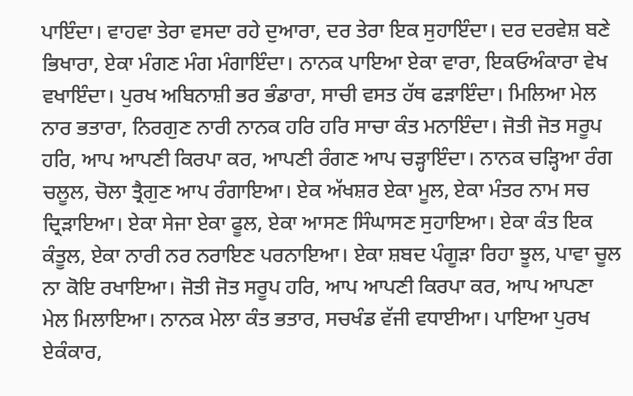ਪਾਇੰਦਾ। ਵਾਹਵਾ ਤੇਰਾ ਵਸਦਾ ਰਹੇ ਦੁਆਰਾ, ਦਰ ਤੇਰਾ ਇਕ ਸੁਹਾਇੰਦਾ। ਦਰ ਦਰਵੇਸ਼ ਬਣੇ ਭਿਖਾਰਾ, ਏਕਾ ਮੰਗਣ ਮੰਗ ਮੰਗਾਇੰਦਾ। ਨਾਨਕ ਪਾਇਆ ਏਕਾ ਵਾਰਾ, ਇਕਓਅੰਕਾਰਾ ਵੇਖ ਵਖਾਇੰਦਾ। ਪੁਰਖ ਅਬਿਨਾਸ਼ੀ ਭਰ ਭੰਡਾਰਾ, ਸਾਚੀ ਵਸਤ ਹੱਥ ਫੜਾਇੰਦਾ। ਮਿਲਿਆ ਮੇਲ ਨਾਰ ਭਤਾਰਾ, ਨਿਰਗੁਣ ਨਾਰੀ ਨਾਨਕ ਹਰਿ ਹਰਿ ਸਾਚਾ ਕੰਤ ਮਨਾਇੰਦਾ। ਜੋਤੀ ਜੋਤ ਸਰੂਪ ਹਰਿ, ਆਪ ਆਪਣੀ ਕਿਰਪਾ ਕਰ, ਆਪਣੀ ਰੰਗਣ ਆਪ ਚੜ੍ਹਾਇੰਦਾ। ਨਾਨਕ ਚੜ੍ਹਿਆ ਰੰਗ ਚਲੂਲ, ਚੋਲਾ ਤ੍ਰੈਗੁਣ ਆਪ ਰੰਗਾਇਆ। ਏਕ ਅੱਖਸ਼ਰ ਏਕਾ ਮੂਲ, ਏਕਾ ਮੰਤਰ ਨਾਮ ਸਚ ਦ੍ਰਿੜਾਇਆ। ਏਕਾ ਸੇਜਾ ਏਕਾ ਫੂਲ, ਏਕਾ ਆਸਣ ਸਿੰਘਾਸਣ ਸੁਹਾਇਆ। ਏਕਾ ਕੰਤ ਇਕ ਕੰਤੂਲ, ਏਕਾ ਨਾਰੀ ਨਰ ਨਰਾਇਣ ਪਰਨਾਇਆ। ਏਕਾ ਸ਼ਬਦ ਪੰਗੂੜਾ ਰਿਹਾ ਝੂਲ, ਪਾਵਾ ਚੂਲ ਨਾ ਕੋਇ ਰਖਾਇਆ। ਜੋਤੀ ਜੋਤ ਸਰੂਪ ਹਰਿ, ਆਪ ਆਪਣੀ ਕਿਰਪਾ ਕਰ, ਆਪ ਆਪਣਾ ਮੇਲ ਮਿਲਾਇਆ। ਨਾਨਕ ਮੇਲਾ ਕੰਤ ਭਤਾਰ, ਸਚਖੰਡ ਵੱਜੀ ਵਧਾਈਆ। ਪਾਇਆ ਪੁਰਖ ਏਕੰਕਾਰ,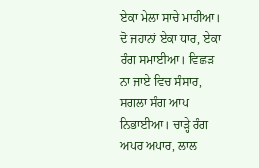ਏਕਾ ਮੇਲਾ ਸਾਚੇ ਮਾਹੀਆ। ਦੋ ਜਹਾਨਾਂ ਏਕਾ ਧਾਰ, ਏਕਾ ਰੰਗ ਸਮਾਈਆ। ਵਿਛੜ ਨਾ ਜਾਏ ਵਿਚ ਸੰਸਾਰ, ਸਗਲਾ ਸੰਗ ਆਪ ਨਿਭਾਈਆ। ਚਾੜ੍ਹੇ ਰੰਗ ਅਪਰ ਅਪਾਰ, ਲਾਲ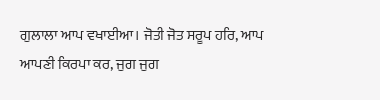ਗੁਲਾਲਾ ਆਪ ਵਖਾਈਆ। ਜੋਤੀ ਜੋਤ ਸਰੂਪ ਹਰਿ, ਆਪ ਆਪਣੀ ਕਿਰਪਾ ਕਰ, ਜੁਗ ਜੁਗ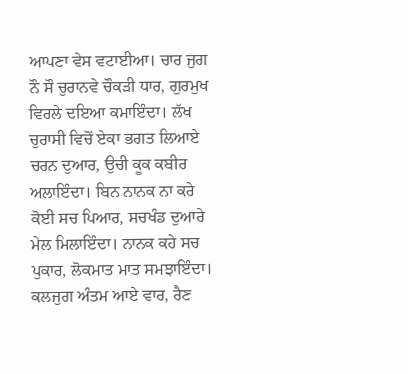ਆਪਣਾ ਵੇਸ ਵਟਾਈਆ। ਚਾਰ ਜੁਗ ਨੌ ਸੌ ਚੁਰਾਨਵੇ ਚੌਕੜੀ ਧਾਰ, ਗੁਰਮੁਖ ਵਿਰਲੇ ਦਇਆ ਕਮਾਇੰਦਾ। ਲੱਖ ਚੁਰਾਸੀ ਵਿਚੋਂ ਏਕਾ ਭਗਤ ਲਿਆਏ ਚਰਨ ਦੁਆਰ, ਉਚੀ ਕੂਕ ਕਬੀਰ ਅਲਾਇੰਦਾ। ਬਿਨ ਨਾਨਕ ਨਾ ਕਰੇ ਕੋਈ ਸਚ ਪਿਆਰ, ਸਚਖੰਡ ਦੁਆਰੇ ਮੇਲ ਮਿਲਾਇੰਦਾ। ਨਾਨਕ ਕਹੇ ਸਚ ਪੁਕਾਰ, ਲੋਕਮਾਤ ਮਾਤ ਸਮਝਾਇੰਦਾ। ਕਲਜੁਗ ਅੰਤਮ ਆਏ ਵਾਰ, ਰੈਣ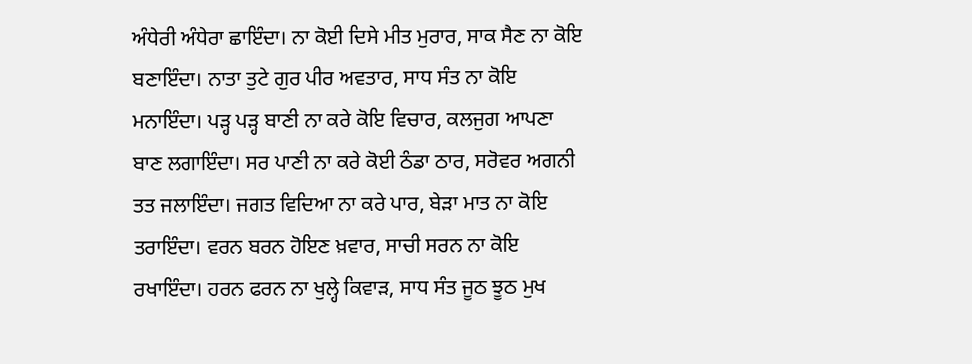ਅੰਧੇਰੀ ਅੰਧੇਰਾ ਛਾਇੰਦਾ। ਨਾ ਕੋਈ ਦਿਸੇ ਮੀਤ ਮੁਰਾਰ, ਸਾਕ ਸੈਣ ਨਾ ਕੋਇ ਬਣਾਇੰਦਾ। ਨਾਤਾ ਤੁਟੇ ਗੁਰ ਪੀਰ ਅਵਤਾਰ, ਸਾਧ ਸੰਤ ਨਾ ਕੋਇ ਮਨਾਇੰਦਾ। ਪੜ੍ਹ ਪੜ੍ਹ ਬਾਣੀ ਨਾ ਕਰੇ ਕੋਇ ਵਿਚਾਰ, ਕਲਜੁਗ ਆਪਣਾ ਬਾਣ ਲਗਾਇੰਦਾ। ਸਰ ਪਾਣੀ ਨਾ ਕਰੇ ਕੋਈ ਠੰਡਾ ਠਾਰ, ਸਰੋਵਰ ਅਗਨੀ ਤਤ ਜਲਾਇੰਦਾ। ਜਗਤ ਵਿਦਿਆ ਨਾ ਕਰੇ ਪਾਰ, ਬੇੜਾ ਮਾਤ ਨਾ ਕੋਇ ਤਰਾਇੰਦਾ। ਵਰਨ ਬਰਨ ਹੋਇਣ ਖ਼ਵਾਰ, ਸਾਚੀ ਸਰਨ ਨਾ ਕੋਇ ਰਖਾਇੰਦਾ। ਹਰਨ ਫਰਨ ਨਾ ਖੁਲ੍ਹੇ ਕਿਵਾੜ, ਸਾਧ ਸੰਤ ਜੂਠ ਝੂਠ ਮੁਖ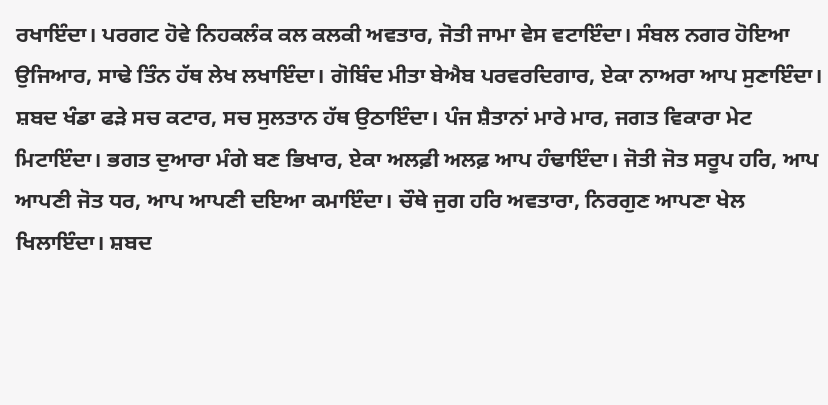ਰਖਾਇੰਦਾ। ਪਰਗਟ ਹੋਵੇ ਨਿਹਕਲੰਕ ਕਲ ਕਲਕੀ ਅਵਤਾਰ, ਜੋਤੀ ਜਾਮਾ ਵੇਸ ਵਟਾਇੰਦਾ। ਸੰਬਲ ਨਗਰ ਹੋਇਆ ਉਜਿਆਰ, ਸਾਢੇ ਤਿੰਨ ਹੱਥ ਲੇਖ ਲਖਾਇੰਦਾ। ਗੋਬਿੰਦ ਮੀਤਾ ਬੇਐਬ ਪਰਵਰਦਿਗਾਰ, ਏਕਾ ਨਾਅਰਾ ਆਪ ਸੁਣਾਇੰਦਾ। ਸ਼ਬਦ ਖੰਡਾ ਫੜੇ ਸਚ ਕਟਾਰ, ਸਚ ਸੁਲਤਾਨ ਹੱਥ ਉਠਾਇੰਦਾ। ਪੰਜ ਸ਼ੈਤਾਨਾਂ ਮਾਰੇ ਮਾਰ, ਜਗਤ ਵਿਕਾਰਾ ਮੇਟ ਮਿਟਾਇੰਦਾ। ਭਗਤ ਦੁਆਰਾ ਮੰਗੇ ਬਣ ਭਿਖਾਰ, ਏਕਾ ਅਲਫ਼ੀ ਅਲਫ਼ ਆਪ ਹੰਢਾਇੰਦਾ। ਜੋਤੀ ਜੋਤ ਸਰੂਪ ਹਰਿ, ਆਪ ਆਪਣੀ ਜੋਤ ਧਰ, ਆਪ ਆਪਣੀ ਦਇਆ ਕਮਾਇੰਦਾ। ਚੌਥੇ ਜੁਗ ਹਰਿ ਅਵਤਾਰਾ, ਨਿਰਗੁਣ ਆਪਣਾ ਖੇਲ ਖਿਲਾਇੰਦਾ। ਸ਼ਬਦ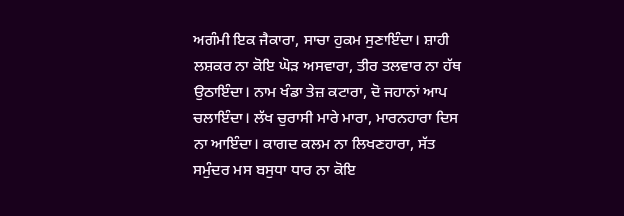ਅਗੰਮੀ ਇਕ ਜੈਕਾਰਾ, ਸਾਚਾ ਹੁਕਮ ਸੁਣਾਇੰਦਾ। ਸ਼ਾਹੀ ਲਸ਼ਕਰ ਨਾ ਕੋਇ ਘੋੜ ਅਸਵਾਰਾ, ਤੀਰ ਤਲਵਾਰ ਨਾ ਹੱਥ ਉਠਾਇੰਦਾ। ਨਾਮ ਖੰਡਾ ਤੇਜ਼ ਕਟਾਰਾ, ਦੋ ਜਹਾਨਾਂ ਆਪ ਚਲਾਇੰਦਾ। ਲੱਖ ਚੁਰਾਸੀ ਮਾਰੇ ਮਾਰਾ, ਮਾਰਨਹਾਰਾ ਦਿਸ ਨਾ ਆਇੰਦਾ। ਕਾਗਦ ਕਲਮ ਨਾ ਲਿਖਣਹਾਰਾ, ਸੱਤ ਸਮੁੰਦਰ ਮਸ ਬਸੁਧਾ ਧਾਰ ਨਾ ਕੋਇ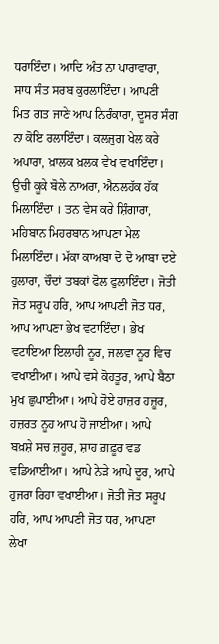ਧਰਾਇੰਦਾ। ਆਦਿ ਅੰਤ ਨਾ ਪਾਰਾਵਾਰਾ, ਸਾਧ ਸੰਤ ਸਰਬ ਕੁਰਲਾਇੰਦਾ। ਆਪਣੀ ਮਿਤ ਗਤ ਜਾਣੇ ਆਪ ਨਿਰੰਕਾਰਾ, ਦੂਸਰ ਸੰਗ ਨਾ ਕੋਇ ਰਲਾਇੰਦਾ। ਕਲਜੁਗ ਖੇਲ ਕਰੇ ਅਪਾਰਾ, ਖ਼ਾਲਕ ਖ਼ਲਕ ਵੇਖ ਵਖਾਇੰਦਾ। ਉਚੀ ਕੂਕੇ ਬੋਲੇ ਨਾਅਰਾ, ਐਨਲਹੱਕ ਹੱਕ ਮਿਲਾਇੰਦਾ । ਤਨ ਵੇਸ ਕਰੇ ਸ਼ਿੰਗਾਰਾ, ਮਹਿਬਾਨ ਮਿਹਰਬਾਨ ਆਪਣਾ ਮੇਲ ਮਿਲਾਇੰਦਾ। ਮੱਕਾ ਕਾਅਬਾ ਦੋ ਦੋ ਆਬਾ ਦਏ ਹੁਲਾਰਾ, ਚੌਦਾਂ ਤਬਕਾਂ ਫੋਲ ਫੁਲਾਇੰਦਾ। ਜੋਤੀ ਜੋਤ ਸਰੂਪ ਹਰਿ, ਆਪ ਆਪਣੀ ਜੋਤ ਧਰ, ਆਪ ਆਪਣਾ ਭੇਖ ਵਟਾਇੰਦਾ। ਭੇਖ ਵਟਾਇਆ ਇਲਾਹੀ ਨੂਰ, ਜਲਵਾ ਨੂਰ ਵਿਚ ਵਖਾਈਆ। ਆਪੇ ਵਸੇ ਕੋਹਤੂਰ, ਆਪੇ ਬੈਠਾ ਮੁਖ ਛੁਪਾਈਆ। ਆਪੇ ਹੋਏ ਹਾਜ਼ਰ ਹਜ਼ੂਰ, ਹਜ਼ਰਤ ਨੂਹ ਆਪ ਹੋ ਜਾਈਆ। ਆਪੇ ਬਖ਼ਸ਼ੇ ਸਚ ਜ਼ਹੂਰ, ਸ਼ਾਹ ਗ਼ਫ਼ੂਰ ਵਡ ਵਡਿਆਈਆ। ਆਪੇ ਨੇੜੇ ਆਪੇ ਦੂਰ, ਆਪੇ ਹੁਜਰਾ ਰਿਹਾ ਵਖਾਈਆ। ਜੋਤੀ ਜੋਤ ਸਰੂਪ ਹਰਿ, ਆਪ ਆਪਣੀ ਜੋਤ ਧਰ, ਆਪਣਾ ਲੇਖਾ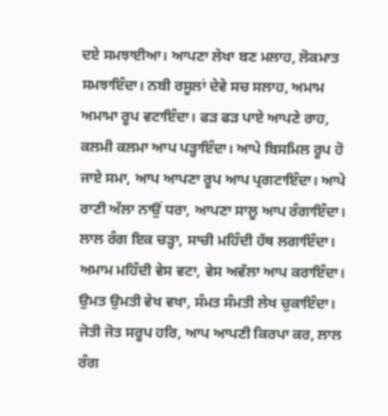ਦਏ ਸਮਝਾਈਆ। ਆਪਣਾ ਲੇਖਾ ਬਣ ਮਲਾਹ, ਲੋਕਮਾਤ ਸਮਝਾਇੰਦਾ। ਨਬੀ ਰਸੂਲਾਂ ਦੇਵੇ ਸਚ ਸਲਾਹ, ਅਮਾਮ ਅਮਾਮਾ ਰੂਪ ਵਟਾਇੰਦਾ। ਫੜ ਫੜ ਪਾਏ ਆਪਣੇ ਰਾਹ, ਕਲਮੀ ਕਲਮਾ ਆਪ ਪੜ੍ਹਾਇੰਦਾ। ਆਪੇ ਬਿਸਮਿਲ ਰੂਪ ਹੋ ਜਾਏ ਸਮਾ, ਆਪ ਆਪਣਾ ਰੂਪ ਆਪ ਪ੍ਰਗਟਾਇੰਦਾ। ਆਪੇ ਰਾਣੀ ਅੱਲਾ ਨਾਉਂ ਧਰਾ, ਆਪਣਾ ਸਾਲੂ ਆਪ ਰੰਗਾਇੰਦਾ। ਲਾਲ ਰੰਗ ਇਕ ਚੜ੍ਹਾ, ਸਾਚੀ ਮਹਿੰਦੀ ਹੱਥ ਲਗਾਇੰਦਾ। ਅਮਾਮ ਮਹਿੰਦੀ ਵੇਸ ਵਟਾ, ਵੇਸ ਅਵੱਲਾ ਆਪ ਕਰਾਇੰਦਾ। ਉਮਤ ਉਮਤੀ ਵੇਖ ਵਖਾ, ਸੰਮਤ ਸੰਮਤੀ ਲੇਖ ਚੁਕਾਇੰਦਾ। ਜੋਤੀ ਜੋਤ ਸਰੂਪ ਹਰਿ, ਆਪ ਆਪਣੀ ਕਿਰਪਾ ਕਰ, ਲਾਲ ਰੰਗ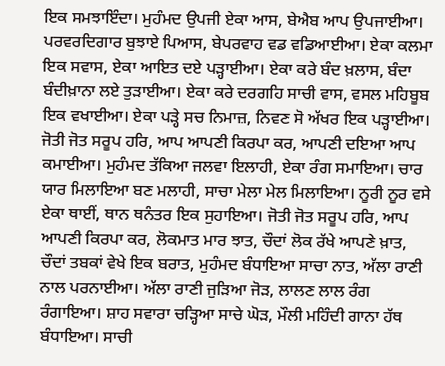ਇਕ ਸਮਝਾਇੰਦਾ। ਮੁਹੰਮਦ ਉਪਜੀ ਏਕਾ ਆਸ, ਬੇਐਬ ਆਪ ਉਪਜਾਈਆ। ਪਰਵਰਦਿਗਾਰ ਬੁਝਾਏ ਪਿਆਸ, ਬੇਪਰਵਾਹ ਵਡ ਵਡਿਆਈਆ। ਏਕਾ ਕਲਮਾ ਇਕ ਸਵਾਸ, ਏਕਾ ਆਇਤ ਦਏ ਪੜ੍ਹਾਈਆ। ਏਕਾ ਕਰੇ ਬੰਦ ਖ਼ਲਾਸ, ਬੰਦਾ ਬੰਦੀਖ਼ਾਨਾ ਲਏ ਤੁੜਾਈਆ। ਏਕਾ ਕਰੇ ਦਰਗਹਿ ਸਾਚੀ ਵਾਸ, ਵਸਲ ਮਹਿਬੂਬ ਇਕ ਵਖਾਈਆ। ਏਕਾ ਪੜ੍ਹੇ ਸਚ ਨਿਮਾਜ਼, ਨਿਵਣ ਸੋ ਅੱਖਰ ਇਕ ਪੜ੍ਹਾਈਆ। ਜੋਤੀ ਜੋਤ ਸਰੂਪ ਹਰਿ, ਆਪ ਆਪਣੀ ਕਿਰਪਾ ਕਰ, ਆਪਣੀ ਦਇਆ ਆਪ ਕਮਾਈਆ। ਮੁਹੰਮਦ ਤੱਕਿਆ ਜਲਵਾ ਇਲਾਹੀ, ਏਕਾ ਰੰਗ ਸਮਾਇਆ। ਚਾਰ ਯਾਰ ਮਿਲਾਇਆ ਬਣ ਮਲਾਹੀ, ਸਾਚਾ ਮੇਲਾ ਮੇਲ ਮਿਲਾਇਆ। ਨੂਰੀ ਨੂਰ ਵਸੇ ਏਕਾ ਥਾਈਂ, ਥਾਨ ਥਨੰਤਰ ਇਕ ਸੁਹਾਇਆ। ਜੋਤੀ ਜੋਤ ਸਰੂਪ ਹਰਿ, ਆਪ ਆਪਣੀ ਕਿਰਪਾ ਕਰ, ਲੋਕਮਾਤ ਮਾਰ ਝਾਤ, ਚੌਦਾਂ ਲੋਕ ਰੱਖੇ ਆਪਣੇ ਖ਼ਾਤ, ਚੌਦਾਂ ਤਬਕਾਂ ਵੇਖੇ ਇਕ ਬਰਾਤ, ਮੁਹੰਮਦ ਬੰਧਾਇਆ ਸਾਚਾ ਨਾਤ, ਅੱਲਾ ਰਾਣੀ ਨਾਲ ਪਰਨਾਈਆ। ਅੱਲਾ ਰਾਣੀ ਜੁੜਿਆ ਜੋੜ, ਲਾਲਣ ਲਾਲ ਰੰਗ ਰੰਗਾਇਆ। ਸ਼ਾਹ ਸਵਾਰਾ ਚੜ੍ਹਿਆ ਸਾਚੇ ਘੋੜ, ਮੌਲੀ ਮਹਿੰਦੀ ਗਾਨਾ ਹੱਥ ਬੰਧਾਇਆ। ਸਾਚੀ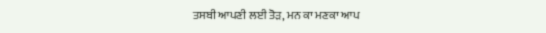ਤਸਬੀ ਆਪਣੀ ਲਈ ਤੋੜ, ਮਨ ਕਾ ਮਣਕਾ ਆਪ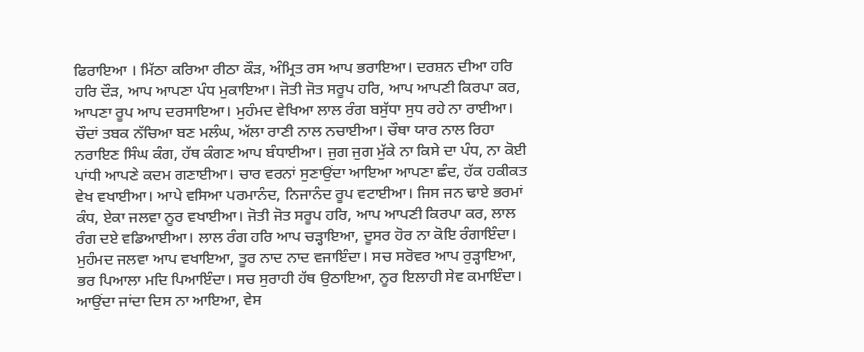ਫਿਰਾਇਆ । ਮਿੱਠਾ ਕਰਿਆ ਰੀਠਾ ਕੌੜ, ਅੰਮ੍ਰਿਤ ਰਸ ਆਪ ਭਰਾਇਆ। ਦਰਸ਼ਨ ਦੀਆ ਹਰਿ ਹਰਿ ਦੌੜ, ਆਪ ਆਪਣਾ ਪੰਧ ਮੁਕਾਇਆ। ਜੋਤੀ ਜੋਤ ਸਰੂਪ ਹਰਿ, ਆਪ ਆਪਣੀ ਕਿਰਪਾ ਕਰ, ਆਪਣਾ ਰੂਪ ਆਪ ਦਰਸਾਇਆ। ਮੁਹੰਮਦ ਵੇਖਿਆ ਲਾਲ ਰੰਗ ਬਸੁੱਧਾ ਸੁਧ ਰਹੇ ਨਾ ਰਾਈਆ। ਚੌਦਾਂ ਤਬਕ ਨੱਚਿਆ ਬਣ ਮਲੰਘ, ਅੱਲਾ ਰਾਣੀ ਨਾਲ ਨਚਾਈਆ। ਚੌਥਾ ਯਾਰ ਨਾਲ ਰਿਹਾ ਨਰਾਇਣ ਸਿੰਘ ਕੰਗ, ਹੱਥ ਕੰਗਣ ਆਪ ਬੰਧਾਈਆ। ਜੁਗ ਜੁਗ ਮੁੱਕੇ ਨਾ ਕਿਸੇ ਦਾ ਪੰਧ, ਨਾ ਕੋਈ ਪਾਂਧੀ ਆਪਣੇ ਕਦਮ ਗਣਾਈਆ। ਚਾਰ ਵਰਨਾਂ ਸੁਣਾਉਂਦਾ ਆਇਆ ਆਪਣਾ ਛੰਦ, ਹੱਕ ਹਕੀਕਤ ਵੇਖ ਵਖਾਈਆ। ਆਪੇ ਵਸਿਆ ਪਰਮਾਨੰਦ, ਨਿਜਾਨੰਦ ਰੂਪ ਵਟਾਈਆ। ਜਿਸ ਜਨ ਢਾਏ ਭਰਮਾਂ ਕੰਧ, ਏਕਾ ਜਲਵਾ ਨੂਰ ਵਖਾਈਆ। ਜੋਤੀ ਜੋਤ ਸਰੂਪ ਹਰਿ, ਆਪ ਆਪਣੀ ਕਿਰਪਾ ਕਰ, ਲਾਲ ਰੰਗ ਦਏ ਵਡਿਆਈਆ। ਲਾਲ ਰੰਗ ਹਰਿ ਆਪ ਚੜ੍ਹਾਇਆ, ਦੂਸਰ ਹੋਰ ਨਾ ਕੋਇ ਰੰਗਾਇੰਦਾ। ਮੁਹੰਮਦ ਜਲਵਾ ਆਪ ਵਖਾਇਆ, ਤੂਰ ਨਾਦ ਨਾਦ ਵਜਾਇੰਦਾ। ਸਚ ਸਰੋਵਰ ਆਪ ਰੁੜ੍ਹਾਇਆ, ਭਰ ਪਿਆਲਾ ਮਦਿ ਪਿਆਇੰਦਾ। ਸਚ ਸੁਰਾਹੀ ਹੱਥ ਉਠਾਇਆ, ਨੂਰ ਇਲਾਹੀ ਸੇਵ ਕਮਾਇੰਦਾ। ਆਉਂਦਾ ਜਾਂਦਾ ਦਿਸ ਨਾ ਆਇਆ, ਵੇਸ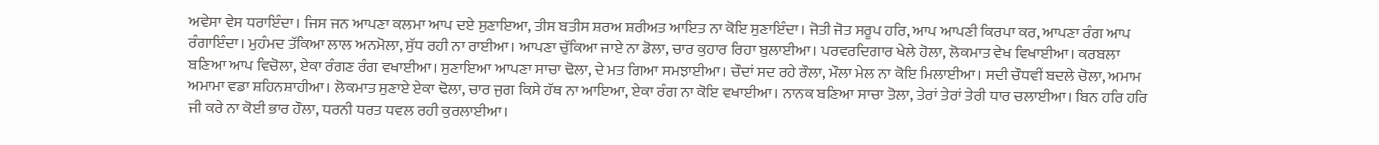ਅਵੇਸਾ ਵੇਸ ਧਰਾਇੰਦਾ। ਜਿਸ ਜਨ ਆਪਣਾ ਕਲਮਾ ਆਪ ਦਏ ਸੁਣਾਇਆ, ਤੀਸ ਬਤੀਸ ਸ਼ਰਅ ਸ਼ਰੀਅਤ ਆਇਤ ਨਾ ਕੋਇ ਸੁਣਾਇੰਦਾ। ਜੋਤੀ ਜੋਤ ਸਰੂਪ ਹਰਿ, ਆਪ ਆਪਣੀ ਕਿਰਪਾ ਕਰ, ਆਪਣਾ ਰੰਗ ਆਪ ਰੰਗਾਇੰਦਾ। ਮੁਹੰਮਦ ਤੱਕਿਆ ਲਾਲ ਅਨਮੋਲਾ, ਸੁੱਧ ਰਹੀ ਨਾ ਰਾਈਆ। ਆਪਣਾ ਚੁੱਕਿਆ ਜਾਏ ਨਾ ਡੋਲਾ, ਚਾਰ ਕੁਹਾਰ ਰਿਹਾ ਬੁਲਾਈਆ। ਪਰਵਰਦਿਗਾਰ ਖੇਲੇ ਹੋਲਾ, ਲੋਕਮਾਤ ਵੇਖ ਵਿਖਾਈਆ। ਕਰਬਲਾ ਬਣਿਆ ਆਪ ਵਿਚੋਲਾ, ਏਕਾ ਰੰਗਣ ਰੰਗ ਵਖਾਈਆ। ਸੁਣਾਇਆ ਆਪਣਾ ਸਾਚਾ ਢੋਲਾ, ਦੇ ਮਤ ਗਿਆ ਸਮਝਾਈਆ। ਚੌਦਾਂ ਸਦ ਰਹੇ ਰੌਲਾ, ਮੌਲਾ ਮੇਲ ਨਾ ਕੋਇ ਮਿਲਾਈਆ। ਸਦੀ ਚੌਧਵੀਂ ਬਦਲੇ ਚੋਲਾ, ਅਮਾਮ ਅਮਾਮਾ ਵਡਾ ਸ਼ਹਿਨਸ਼ਾਹੀਆ। ਲੋਕਮਾਤ ਸੁਣਾਏ ਏਕਾ ਢੋਲਾ, ਚਾਰ ਜੁਗ ਕਿਸੇ ਹੱਥ ਨਾ ਆਇਆ, ਏਕਾ ਰੰਗ ਨਾ ਕੋਇ ਵਖਾਈਆ। ਨਾਨਕ ਬਣਿਆ ਸਾਚਾ ਤੋਲਾ, ਤੇਰਾਂ ਤੇਰਾਂ ਤੇਰੀ ਧਾਰ ਚਲਾਈਆ। ਬਿਨ ਹਰਿ ਹਰਿ ਜੀ ਕਰੇ ਨਾ ਕੋਈ ਭਾਰ ਹੌਲਾ, ਧਰਨੀ ਧਰਤ ਧਵਲ ਰਹੀ ਕੁਰਲਾਈਆ।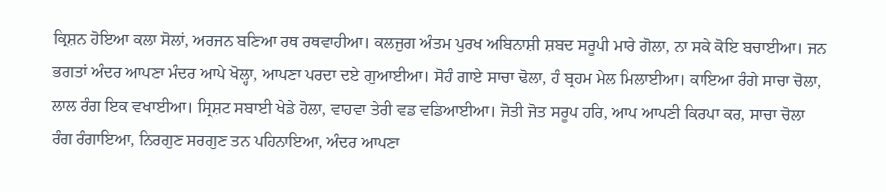ਕ੍ਰਿਸ਼ਨ ਹੋਇਆ ਕਲਾ ਸੋਲਾਂ, ਅਰਜਨ ਬਣਿਆ ਰਥ ਰਥਵਾਹੀਆ। ਕਲਜੁਗ ਅੰਤਮ ਪੁਰਖ ਅਬਿਨਾਸ਼ੀ ਸ਼ਬਦ ਸਰੂਪੀ ਮਾਰੇ ਗੋਲਾ, ਨਾ ਸਕੇ ਕੋਇ ਬਚਾਈਆ। ਜਨ ਭਗਤਾਂ ਅੰਦਰ ਆਪਣਾ ਮੰਦਰ ਆਪੇ ਖੋਲ੍ਹਾ, ਆਪਣਾ ਪਰਦਾ ਦਏ ਗੁਆਈਆ। ਸੋਹੰ ਗਾਏ ਸਾਚਾ ਢੋਲਾ, ਹੰ ਬ੍ਰਹਮ ਮੇਲ ਮਿਲਾਈਆ। ਕਾਇਆ ਰੰਗੇ ਸਾਚਾ ਚੋਲਾ, ਲਾਲ ਰੰਗ ਇਕ ਵਖਾਈਆ। ਸ੍ਰਿਸ਼ਟ ਸਬਾਈ ਖੇਡੇ ਹੋਲਾ, ਵਾਹਵਾ ਤੇਰੀ ਵਡ ਵਡਿਆਈਆ। ਜੋਤੀ ਜੋਤ ਸਰੂਪ ਹਰਿ, ਆਪ ਆਪਣੀ ਕਿਰਪਾ ਕਰ, ਸਾਚਾ ਚੋਲਾ ਰੰਗ ਰੰਗਾਇਆ, ਨਿਰਗੁਣ ਸਰਗੁਣ ਤਨ ਪਹਿਨਾਇਆ, ਅੰਦਰ ਆਪਣਾ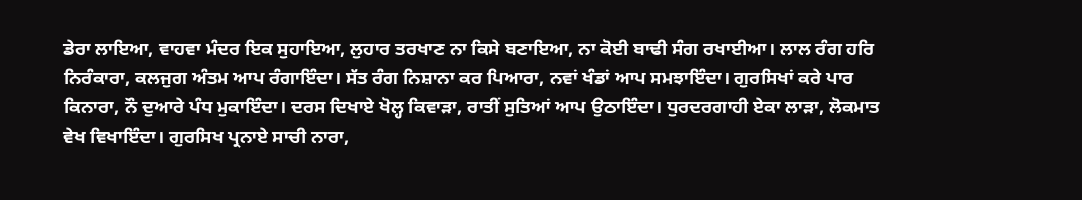ਡੇਰਾ ਲਾਇਆ, ਵਾਹਵਾ ਮੰਦਰ ਇਕ ਸੁਹਾਇਆ, ਲੁਹਾਰ ਤਰਖਾਣ ਨਾ ਕਿਸੇ ਬਣਾਇਆ, ਨਾ ਕੋਈ ਬਾਢੀ ਸੰਗ ਰਖਾਈਆ। ਲਾਲ ਰੰਗ ਹਰਿ ਨਿਰੰਕਾਰਾ, ਕਲਜੁਗ ਅੰਤਮ ਆਪ ਰੰਗਾਇੰਦਾ। ਸੱਤ ਰੰਗ ਨਿਸ਼ਾਨਾ ਕਰ ਪਿਆਰਾ, ਨਵਾਂ ਖੰਡਾਂ ਆਪ ਸਮਝਾਇੰਦਾ। ਗੁਰਸਿਖਾਂ ਕਰੇ ਪਾਰ ਕਿਨਾਰਾ, ਨੌ ਦੁਆਰੇ ਪੰਧ ਮੁਕਾਇੰਦਾ। ਦਰਸ ਦਿਖਾਏ ਖੋਲ੍ਹ ਕਿਵਾੜਾ, ਰਾਤੀਂ ਸੁਤਿਆਂ ਆਪ ਉਠਾਇੰਦਾ। ਧੁਰਦਰਗਾਹੀ ਏਕਾ ਲਾੜਾ, ਲੋਕਮਾਤ ਵੇਖ ਵਿਖਾਇੰਦਾ। ਗੁਰਸਿਖ ਪ੍ਰਨਾਏ ਸਾਚੀ ਨਾਰਾ,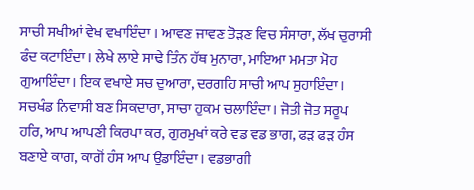ਸਾਚੀ ਸਖੀਆਂ ਵੇਖ ਵਖਾਇੰਦਾ । ਆਵਣ ਜਾਵਣ ਤੋੜਣ ਵਿਚ ਸੰਸਾਰਾ, ਲੱਖ ਚੁਰਾਸੀ ਫੰਦ ਕਟਾਇੰਦਾ। ਲੇਖੇ ਲਾਏ ਸਾਢੇ ਤਿੰਨ ਹੱਥ ਮੁਨਾਰਾ, ਮਾਇਆ ਮਮਤਾ ਮੋਹ ਗੁਆਇੰਦਾ। ਇਕ ਵਖਾਏ ਸਚ ਦੁਆਰਾ, ਦਰਗਹਿ ਸਾਚੀ ਆਪ ਸੁਹਾਇੰਦਾ। ਸਚਖੰਡ ਨਿਵਾਸੀ ਬਣ ਸਿਕਦਾਰਾ, ਸਾਚਾ ਹੁਕਮ ਚਲਾਇੰਦਾ। ਜੋਤੀ ਜੋਤ ਸਰੂਪ ਹਰਿ, ਆਪ ਆਪਣੀ ਕਿਰਪਾ ਕਰ, ਗੁਰਮੁਖਾਂ ਕਰੇ ਵਡ ਵਡ ਭਾਗ, ਫੜ ਫੜ ਹੰਸ ਬਣਾਏ ਕਾਗ, ਕਾਗੋਂ ਹੰਸ ਆਪ ਉਡਾਇੰਦਾ। ਵਡਭਾਗੀ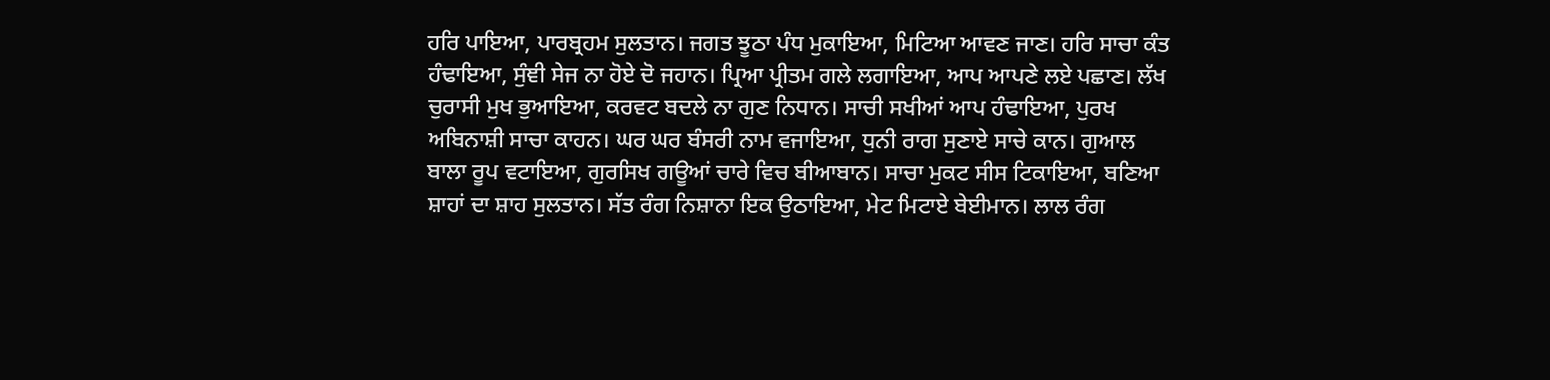ਹਰਿ ਪਾਇਆ, ਪਾਰਬ੍ਰਹਮ ਸੁਲਤਾਨ। ਜਗਤ ਝੂਠਾ ਪੰਧ ਮੁਕਾਇਆ, ਮਿਟਿਆ ਆਵਣ ਜਾਣ। ਹਰਿ ਸਾਚਾ ਕੰਤ ਹੰਢਾਇਆ, ਸੁੰਞੀ ਸੇਜ ਨਾ ਹੋਏ ਦੋ ਜਹਾਨ। ਪ੍ਰਿਆ ਪ੍ਰੀਤਮ ਗਲੇ ਲਗਾਇਆ, ਆਪ ਆਪਣੇ ਲਏ ਪਛਾਣ। ਲੱਖ ਚੁਰਾਸੀ ਮੁਖ ਭੁਆਇਆ, ਕਰਵਟ ਬਦਲੇ ਨਾ ਗੁਣ ਨਿਧਾਨ। ਸਾਚੀ ਸਖੀਆਂ ਆਪ ਹੰਢਾਇਆ, ਪੁਰਖ ਅਬਿਨਾਸ਼ੀ ਸਾਚਾ ਕਾਹਨ। ਘਰ ਘਰ ਬੰਸਰੀ ਨਾਮ ਵਜਾਇਆ, ਧੁਨੀ ਰਾਗ ਸੁਣਾਏ ਸਾਚੇ ਕਾਨ। ਗੁਆਲ ਬਾਲਾ ਰੂਪ ਵਟਾਇਆ, ਗੁਰਸਿਖ ਗਊਆਂ ਚਾਰੇ ਵਿਚ ਬੀਆਬਾਨ। ਸਾਚਾ ਮੁਕਟ ਸੀਸ ਟਿਕਾਇਆ, ਬਣਿਆ ਸ਼ਾਹਾਂ ਦਾ ਸ਼ਾਹ ਸੁਲਤਾਨ। ਸੱਤ ਰੰਗ ਨਿਸ਼ਾਨਾ ਇਕ ਉਠਾਇਆ, ਮੇਟ ਮਿਟਾਏ ਬੇਈਮਾਨ। ਲਾਲ ਰੰਗ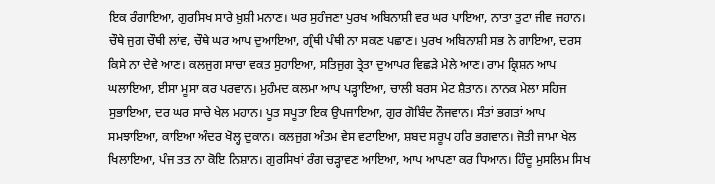ਇਕ ਰੰਗਾਇਆ, ਗੁਰਸਿਖ ਸਾਰੇ ਖ਼ੁਸ਼ੀ ਮਨਾਣ। ਘਰ ਸੁਹੰਜਣਾ ਪੁਰਖ ਅਬਿਨਾਸ਼ੀ ਵਰ ਘਰ ਪਾਇਆ, ਨਾਤਾ ਤੁਟਾ ਜੀਵ ਜਹਾਨ। ਚੌਥੇ ਜੁਗ ਚੌਥੀ ਲਾਂਵ, ਚੌਥੇ ਘਰ ਆਪ ਦੁਆਇਆ, ਗ੍ਰੰਥੀ ਪੰਥੀ ਨਾ ਸਕਣ ਪਛਾਣ। ਪੁਰਖ ਅਬਿਨਾਸ਼ੀ ਸਭ ਨੇ ਗਾਇਆ, ਦਰਸ ਕਿਸੇ ਨਾ ਦੇਵੇ ਆਣ। ਕਲਜੁਗ ਸਾਚਾ ਵਕਤ ਸੁਹਾਇਆ, ਸਤਿਜੁਗ ਤ੍ਰੇਤਾ ਦੁਆਪਰ ਵਿਛੜੇ ਮੇਲੇ ਆਣ। ਰਾਮ ਕ੍ਰਿਸ਼ਨ ਆਪ ਘਲਾਇਆ, ਈਸਾ ਮੂਸਾ ਕਰ ਪਰਵਾਨ। ਮੁਹੰਮਦ ਕਲਮਾ ਆਪ ਪੜ੍ਹਾਇਆ, ਚਾਲੀ ਬਰਸ ਮੇਟ ਸ਼ੈਤਾਨ। ਨਾਨਕ ਮੇਲਾ ਸਹਿਜ ਸੁਭਾਇਆ, ਦਰ ਘਰ ਸਾਚੇ ਖੇਲ ਮਹਾਨ। ਪੂਤ ਸਪੂਤਾ ਇਕ ਉਪਜਾਇਆ, ਗੁਰ ਗੋਬਿੰਦ ਨੌਜਵਾਨ। ਸੰਤਾਂ ਭਗਤਾਂ ਆਪ ਸਮਝਾਇਆ, ਕਾਇਆ ਅੰਦਰ ਖੋਲ੍ਹ ਦੁਕਾਨ। ਕਲਜੁਗ ਅੰਤਮ ਵੇਸ ਵਟਾਇਆ, ਸ਼ਬਦ ਸਰੂਪ ਹਰਿ ਭਗਵਾਨ। ਜੋਤੀ ਜਾਮਾ ਖੇਲ ਖਿਲਾਇਆ, ਪੰਜ ਤਤ ਨਾ ਕੋਇ ਨਿਸ਼ਾਨ। ਗੁਰਸਿਖਾਂ ਰੰਗ ਚੜ੍ਹਾਵਣ ਆਇਆ, ਆਪ ਆਪਣਾ ਕਰ ਧਿਆਨ। ਹਿੰਦੂ ਮੁਸਲਿਮ ਸਿਖ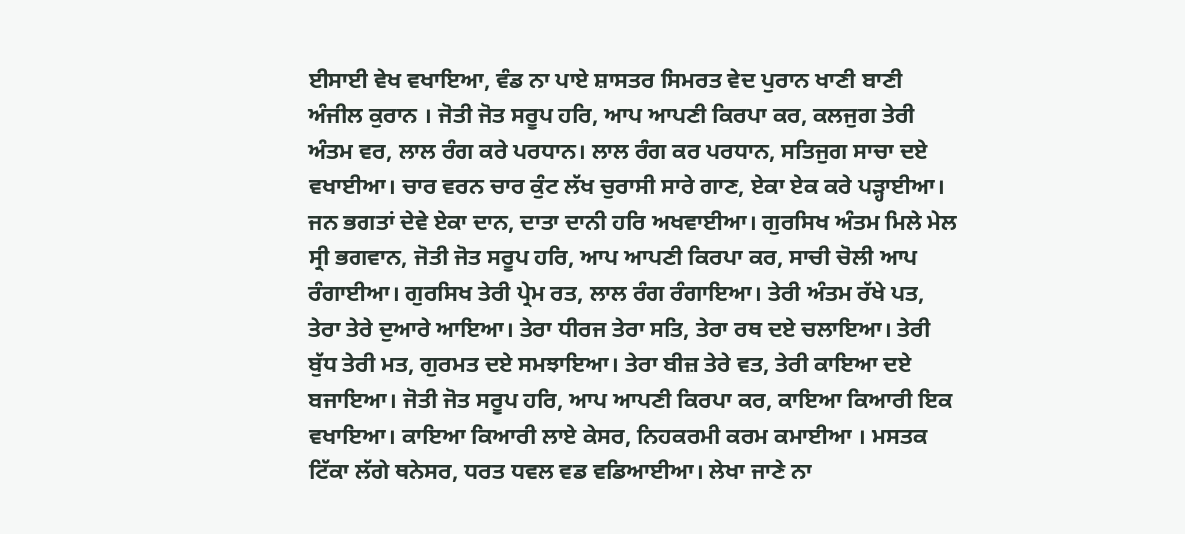ਈਸਾਈ ਵੇਖ ਵਖਾਇਆ, ਵੰਡ ਨਾ ਪਾਏ ਸ਼ਾਸਤਰ ਸਿਮਰਤ ਵੇਦ ਪੁਰਾਨ ਖਾਣੀ ਬਾਣੀ ਅੰਜੀਲ ਕੁਰਾਨ । ਜੋਤੀ ਜੋਤ ਸਰੂਪ ਹਰਿ, ਆਪ ਆਪਣੀ ਕਿਰਪਾ ਕਰ, ਕਲਜੁਗ ਤੇਰੀ ਅੰਤਮ ਵਰ, ਲਾਲ ਰੰਗ ਕਰੇ ਪਰਧਾਨ। ਲਾਲ ਰੰਗ ਕਰ ਪਰਧਾਨ, ਸਤਿਜੁਗ ਸਾਚਾ ਦਏ ਵਖਾਈਆ। ਚਾਰ ਵਰਨ ਚਾਰ ਕੁੰਟ ਲੱਖ ਚੁਰਾਸੀ ਸਾਰੇ ਗਾਣ, ਏਕਾ ਏਕ ਕਰੇ ਪੜ੍ਹਾਈਆ। ਜਨ ਭਗਤਾਂ ਦੇਵੇ ਏਕਾ ਦਾਨ, ਦਾਤਾ ਦਾਨੀ ਹਰਿ ਅਖਵਾਈਆ। ਗੁਰਸਿਖ ਅੰਤਮ ਮਿਲੇ ਮੇਲ ਸ੍ਰੀ ਭਗਵਾਨ, ਜੋਤੀ ਜੋਤ ਸਰੂਪ ਹਰਿ, ਆਪ ਆਪਣੀ ਕਿਰਪਾ ਕਰ, ਸਾਚੀ ਚੋਲੀ ਆਪ ਰੰਗਾਈਆ। ਗੁਰਸਿਖ ਤੇਰੀ ਪ੍ਰੇਮ ਰਤ, ਲਾਲ ਰੰਗ ਰੰਗਾਇਆ। ਤੇਰੀ ਅੰਤਮ ਰੱਖੇ ਪਤ, ਤੇਰਾ ਤੇਰੇ ਦੁਆਰੇ ਆਇਆ। ਤੇਰਾ ਧੀਰਜ ਤੇਰਾ ਸਤਿ, ਤੇਰਾ ਰਥ ਦਏ ਚਲਾਇਆ। ਤੇਰੀ ਬੁੱਧ ਤੇਰੀ ਮਤ, ਗੁਰਮਤ ਦਏ ਸਮਝਾਇਆ। ਤੇਰਾ ਬੀਜ਼ ਤੇਰੇ ਵਤ, ਤੇਰੀ ਕਾਇਆ ਦਏ ਬਜਾਇਆ। ਜੋਤੀ ਜੋਤ ਸਰੂਪ ਹਰਿ, ਆਪ ਆਪਣੀ ਕਿਰਪਾ ਕਰ, ਕਾਇਆ ਕਿਆਰੀ ਇਕ ਵਖਾਇਆ। ਕਾਇਆ ਕਿਆਰੀ ਲਾਏ ਕੇਸਰ, ਨਿਹਕਰਮੀ ਕਰਮ ਕਮਾਈਆ । ਮਸਤਕ ਟਿੱਕਾ ਲੱਗੇ ਥਨੇਸਰ, ਧਰਤ ਧਵਲ ਵਡ ਵਡਿਆਈਆ। ਲੇਖਾ ਜਾਣੇ ਨਾ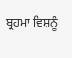ਬ੍ਰਹਮਾ ਵਿਸ਼ਨੂੰ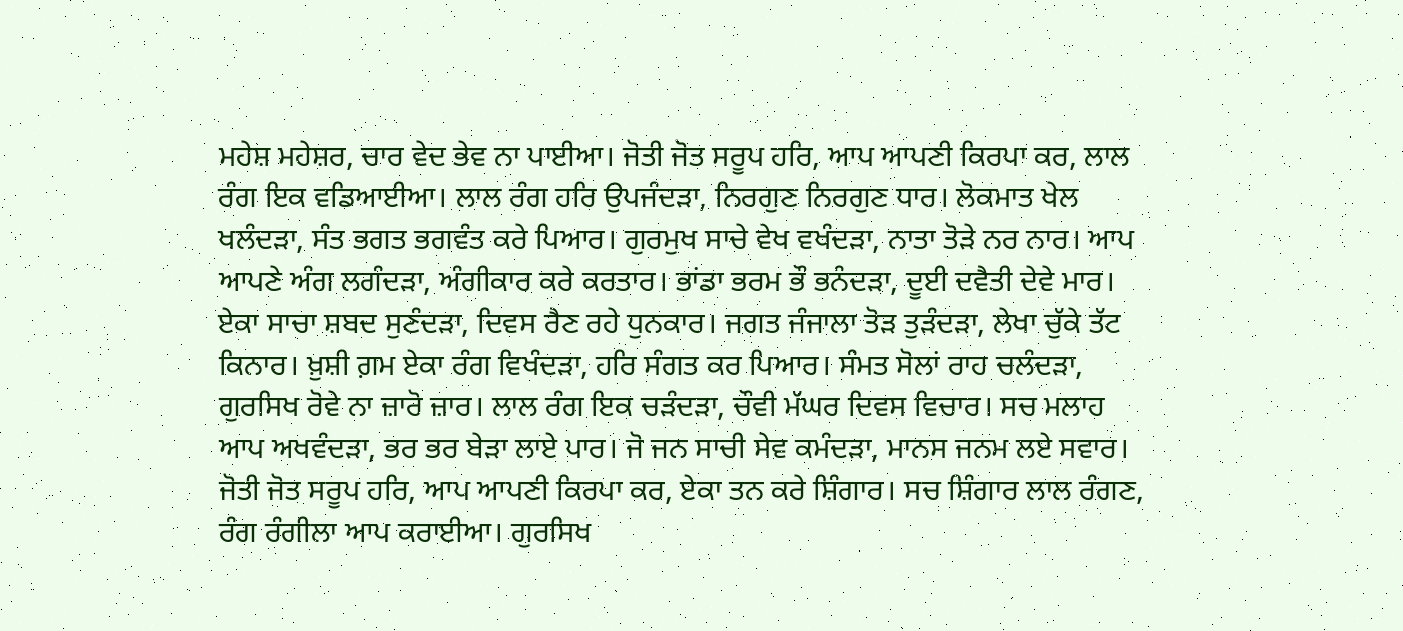ਮਹੇਸ਼ ਮਹੇਸ਼ਰ, ਚਾਰ ਵੇਦ ਭੇਵ ਨਾ ਪਾਈਆ। ਜੋਤੀ ਜੋਤ ਸਰੂਪ ਹਰਿ, ਆਪ ਆਪਣੀ ਕਿਰਪਾ ਕਰ, ਲਾਲ ਰੰਗ ਇਕ ਵਡਿਆਈਆ। ਲਾਲ ਰੰਗ ਹਰਿ ਉਪਜੰਦੜਾ, ਨਿਰਗੁਣ ਨਿਰਗੁਣ ਧਾਰ। ਲੋਕਮਾਤ ਖੇਲ ਖਲੰਦੜਾ, ਸੰਤ ਭਗਤ ਭਗਵੰਤ ਕਰੇ ਪਿਆਰ। ਗੁਰਮੁਖ ਸਾਚੇ ਵੇਖ ਵਖੰਦੜਾ, ਨਾਤਾ ਤੋੜੇ ਨਰ ਨਾਰ। ਆਪ ਆਪਣੇ ਅੰਗ ਲਗੰਦੜਾ, ਅੰਗੀਕਾਰ ਕਰੇ ਕਰਤਾਰ। ਭਾਂਡਾ ਭਰਮ ਭੌ ਭਨੰਦੜਾ, ਦੂਈ ਦਵੈਤੀ ਦੇਵੇ ਮਾਰ। ਏਕਾ ਸਾਚਾ ਸ਼ਬਦ ਸੁਣੰਦੜਾ, ਦਿਵਸ ਰੈਣ ਰਹੇ ਧੁਨਕਾਰ। ਜਗਤ ਜੰਜਾਲਾ ਤੋੜ ਤੁੜੰਦੜਾ, ਲੇਖਾ ਚੁੱਕੇ ਤੱਟ ਕਿਨਾਰ। ਖ਼ੁਸ਼ੀ ਗ਼ਮ ਏਕਾ ਰੰਗ ਵਿਖੰਦੜਾ, ਹਰਿ ਸੰਗਤ ਕਰ ਪਿਆਰ। ਸੰਮਤ ਸੋਲਾਂ ਰਾਹ ਚਲੰਦੜਾ, ਗੁਰਸਿਖ ਰੋਵੇ ਨਾ ਜ਼ਾਰੋ ਜ਼ਾਰ। ਲਾਲ ਰੰਗ ਇਕ ਚੜੰਦੜਾ, ਚੌਵੀ ਮੱਘਰ ਦਿਵਸ ਵਿਚਾਰ। ਸਚ ਮਲਾਹ ਆਪ ਅਖਵੰਦੜਾ, ਭਰ ਭਰ ਬੇੜਾ ਲਾਏ ਪਾਰ। ਜੋ ਜਨ ਸਾਚੀ ਸੇਵ ਕਮੰਦੜਾ, ਮਾਨਸ ਜਨਮ ਲਏ ਸਵਾਰ। ਜੋਤੀ ਜੋਤ ਸਰੂਪ ਹਰਿ, ਆਪ ਆਪਣੀ ਕਿਰਪਾ ਕਰ, ਏਕਾ ਤਨ ਕਰੇ ਸ਼ਿੰਗਾਰ। ਸਚ ਸ਼ਿੰਗਾਰ ਲਾਲ ਰੰਗਣ, ਰੰਗ ਰੰਗੀਲਾ ਆਪ ਕਰਾਈਆ। ਗੁਰਸਿਖ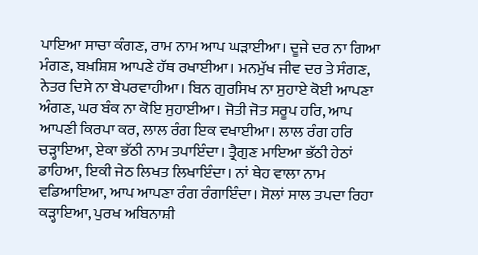ਪਾਇਆ ਸਾਚਾ ਕੰਗਣ, ਰਾਮ ਨਾਮ ਆਪ ਘੜਾਈਆ। ਦੂਜੇ ਦਰ ਨਾ ਗਿਆ ਮੰਗਣ, ਬਖ਼ਸ਼ਿਸ਼ ਆਪਣੇ ਹੱਥ ਰਖਾਈਆ। ਮਨਮੁੱਖ ਜੀਵ ਦਰ ਤੇ ਸੰਗਣ, ਨੇਤਰ ਦਿਸੇ ਨਾ ਬੇਪਰਵਾਹੀਆ। ਬਿਨ ਗੁਰਸਿਖ ਨਾ ਸੁਹਾਏ ਕੋਈ ਆਪਣਾ ਅੰਗਣ, ਘਰ ਬੰਕ ਨਾ ਕੋਇ ਸੁਹਾਈਆ। ਜੋਤੀ ਜੋਤ ਸਰੂਪ ਹਰਿ, ਆਪ ਆਪਣੀ ਕਿਰਪਾ ਕਰ, ਲਾਲ ਰੰਗ ਇਕ ਵਖਾਈਆ। ਲਾਲ ਰੰਗ ਹਰਿ ਚੜ੍ਹਾਇਆ, ਏਕਾ ਭੱਠੀ ਨਾਮ ਤਪਾਇੰਦਾ। ਤ੍ਰੈਗੁਣ ਮਾਇਆ ਭੱਠੀ ਹੇਠਾਂ ਡਾਹਿਆ, ਇਕੀ ਜੇਠ ਲਿਖਤ ਲਿਖਾਇੰਦਾ। ਨਾਂ ਥੇਹ ਵਾਲਾ ਨਾਮ ਵਡਿਆਇਆ, ਆਪ ਆਪਣਾ ਰੰਗ ਰੰਗਾਇੰਦਾ। ਸੋਲਾਂ ਸਾਲ ਤਪਦਾ ਰਿਹਾ ਕੜ੍ਹਾਇਆ, ਪੁਰਖ ਅਬਿਨਾਸ਼ੀ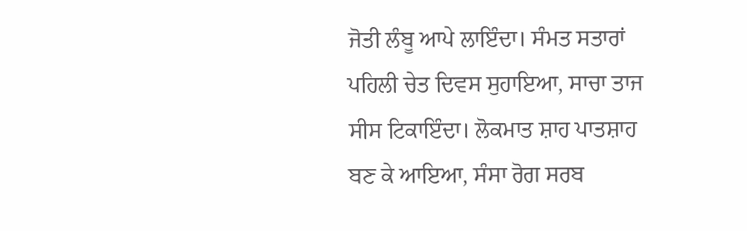ਜੋਤੀ ਲੰਬੂ ਆਪੇ ਲਾਇੰਦਾ। ਸੰਮਤ ਸਤਾਰਾਂ ਪਹਿਲੀ ਚੇਤ ਦਿਵਸ ਸੁਹਾਇਆ, ਸਾਚਾ ਤਾਜ ਸੀਸ ਟਿਕਾਇੰਦਾ। ਲੋਕਮਾਤ ਸ਼ਾਹ ਪਾਤਸ਼ਾਹ ਬਣ ਕੇ ਆਇਆ, ਸੰਸਾ ਰੋਗ ਸਰਬ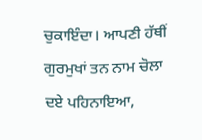ਚੁਕਾਇੰਦਾ। ਆਪਣੀ ਹੱਥੀਂ ਗੁਰਮੁਖਾਂ ਤਨ ਨਾਮ ਚੋਲਾ ਦਏ ਪਹਿਨਾਇਆ,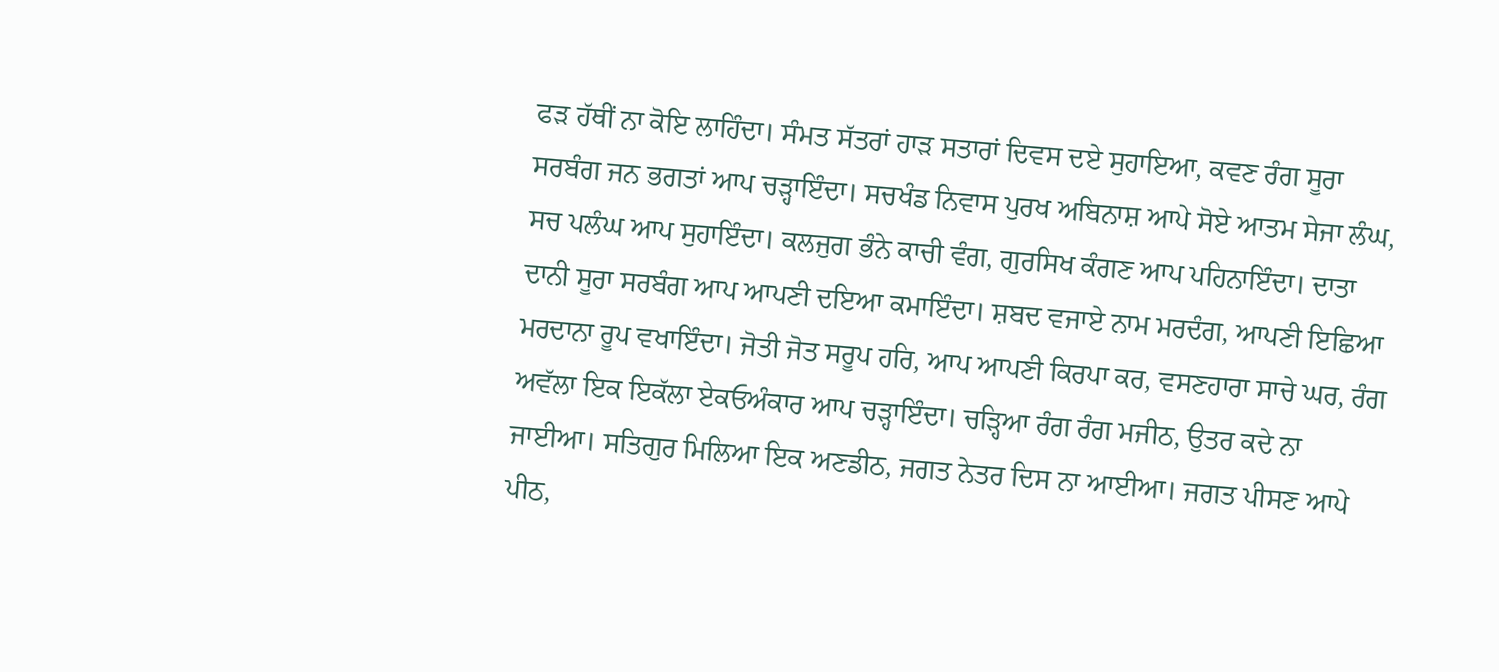ਫੜ ਹੱਥੀਂ ਨਾ ਕੋਇ ਲਾਹਿੰਦਾ। ਸੰਮਤ ਸੱਤਰਾਂ ਹਾੜ ਸਤਾਰਾਂ ਦਿਵਸ ਦਏ ਸੁਹਾਇਆ, ਕਵਣ ਰੰਗ ਸੂਰਾ ਸਰਬੰਗ ਜਨ ਭਗਤਾਂ ਆਪ ਚੜ੍ਹਾਇੰਦਾ। ਸਚਖੰਡ ਨਿਵਾਸ ਪੁਰਖ ਅਬਿਨਾਸ਼ ਆਪੇ ਸੋਏ ਆਤਮ ਸੇਜਾ ਲੰਘ, ਸਚ ਪਲੰਘ ਆਪ ਸੁਹਾਇੰਦਾ। ਕਲਜੁਗ ਭੰਨੇ ਕਾਚੀ ਵੰਗ, ਗੁਰਸਿਖ ਕੰਗਣ ਆਪ ਪਹਿਨਾਇੰਦਾ। ਦਾਤਾ ਦਾਨੀ ਸੂਰਾ ਸਰਬੰਗ ਆਪ ਆਪਣੀ ਦਇਆ ਕਮਾਇੰਦਾ। ਸ਼ਬਦ ਵਜਾਏ ਨਾਮ ਮਰਦੰਗ, ਆਪਣੀ ਇਛਿਆ ਮਰਦਾਨਾ ਰੂਪ ਵਖਾਇੰਦਾ। ਜੋਤੀ ਜੋਤ ਸਰੂਪ ਹਰਿ, ਆਪ ਆਪਣੀ ਕਿਰਪਾ ਕਰ, ਵਸਣਹਾਰਾ ਸਾਚੇ ਘਰ, ਰੰਗ ਅਵੱਲਾ ਇਕ ਇਕੱਲਾ ਏਕਓਅੰਕਾਰ ਆਪ ਚੜ੍ਹਾਇੰਦਾ। ਚੜ੍ਹਿਆ ਰੰਗ ਰੰਗ ਮਜੀਠ, ਉਤਰ ਕਦੇ ਨਾ ਜਾਈਆ। ਸਤਿਗੁਰ ਮਿਲਿਆ ਇਕ ਅਣਡੀਠ, ਜਗਤ ਨੇਤਰ ਦਿਸ ਨਾ ਆਈਆ। ਜਗਤ ਪੀਸਣ ਆਪੇ ਪੀਠ,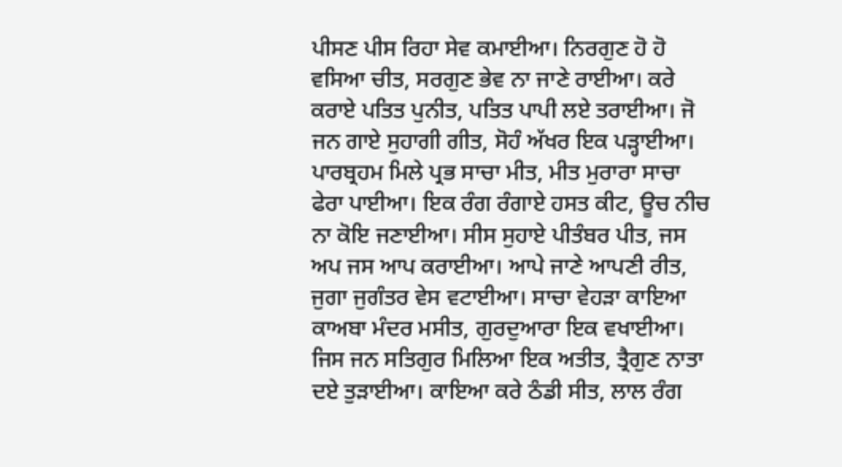ਪੀਸਣ ਪੀਸ ਰਿਹਾ ਸੇਵ ਕਮਾਈਆ। ਨਿਰਗੁਣ ਹੋ ਹੋ ਵਸਿਆ ਚੀਤ, ਸਰਗੁਣ ਭੇਵ ਨਾ ਜਾਣੇ ਰਾਈਆ। ਕਰੇ ਕਰਾਏ ਪਤਿਤ ਪੁਨੀਤ, ਪਤਿਤ ਪਾਪੀ ਲਏ ਤਰਾਈਆ। ਜੋ ਜਨ ਗਾਏ ਸੁਹਾਗੀ ਗੀਤ, ਸੋਹੰ ਅੱਖਰ ਇਕ ਪੜ੍ਹਾਈਆ। ਪਾਰਬ੍ਰਹਮ ਮਿਲੇ ਪ੍ਰਭ ਸਾਚਾ ਮੀਤ, ਮੀਤ ਮੁਰਾਰਾ ਸਾਚਾ ਫੇਰਾ ਪਾਈਆ। ਇਕ ਰੰਗ ਰੰਗਾਏ ਹਸਤ ਕੀਟ, ਊਚ ਨੀਚ ਨਾ ਕੋਇ ਜਣਾਈਆ। ਸੀਸ ਸੁਹਾਏ ਪੀਤੰਬਰ ਪੀਤ, ਜਸ ਅਪ ਜਸ ਆਪ ਕਰਾਈਆ। ਆਪੇ ਜਾਣੇ ਆਪਣੀ ਰੀਤ, ਜੁਗਾ ਜੁਗੰਤਰ ਵੇਸ ਵਟਾਈਆ। ਸਾਚਾ ਵੇਹੜਾ ਕਾਇਆ ਕਾਅਬਾ ਮੰਦਰ ਮਸੀਤ, ਗੁਰਦੁਆਰਾ ਇਕ ਵਖਾਈਆ। ਜਿਸ ਜਨ ਸਤਿਗੁਰ ਮਿਲਿਆ ਇਕ ਅਤੀਤ, ਤ੍ਰੈਗੁਣ ਨਾਤਾ ਦਏ ਤੁੜਾਈਆ। ਕਾਇਆ ਕਰੇ ਠੰਡੀ ਸੀਤ, ਲਾਲ ਰੰਗ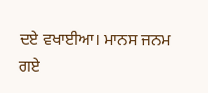ਦਏ ਵਖਾਈਆ। ਮਾਨਸ ਜਨਮ ਗਏ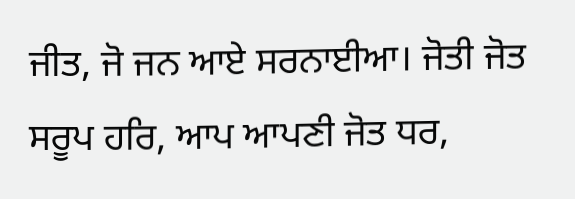ਜੀਤ, ਜੋ ਜਨ ਆਏ ਸਰਨਾਈਆ। ਜੋਤੀ ਜੋਤ ਸਰੂਪ ਹਰਿ, ਆਪ ਆਪਣੀ ਜੋਤ ਧਰ,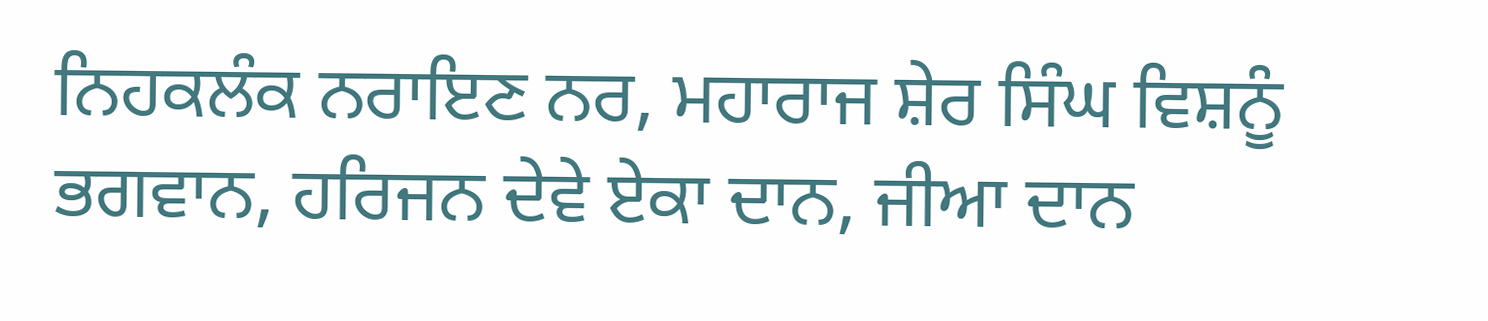ਨਿਹਕਲੰਕ ਨਰਾਇਣ ਨਰ, ਮਹਾਰਾਜ ਸ਼ੇਰ ਸਿੰਘ ਵਿਸ਼ਨੂੰ ਭਗਵਾਨ, ਹਰਿਜਨ ਦੇਵੇ ਏਕਾ ਦਾਨ, ਜੀਆ ਦਾਨ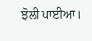ਝੋਲੀ ਪਾਈਆ।